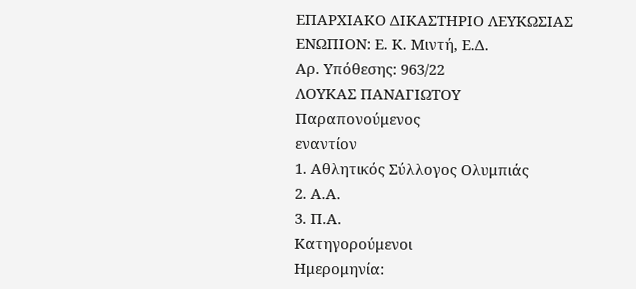ΕΠΑΡΧΙΑΚΟ ΔΙΚΑΣΤΗΡΙΟ ΛΕΥΚΩΣΙΑΣ
ΕΝΩΠΙΟΝ: Ε. Κ. Μιντή, Ε.Δ.
Αρ. Υπόθεσης: 963/22
ΛΟΥΚΑΣ ΠΑΝΑΓΙΩΤΟΥ
Παραπονούμενος
εναντίον
1. Αθλητικός Σύλλογος Ολυμπιάς
2. Α.Α.
3. Π.Α.
Κατηγορούμενοι
Ημερομηνία: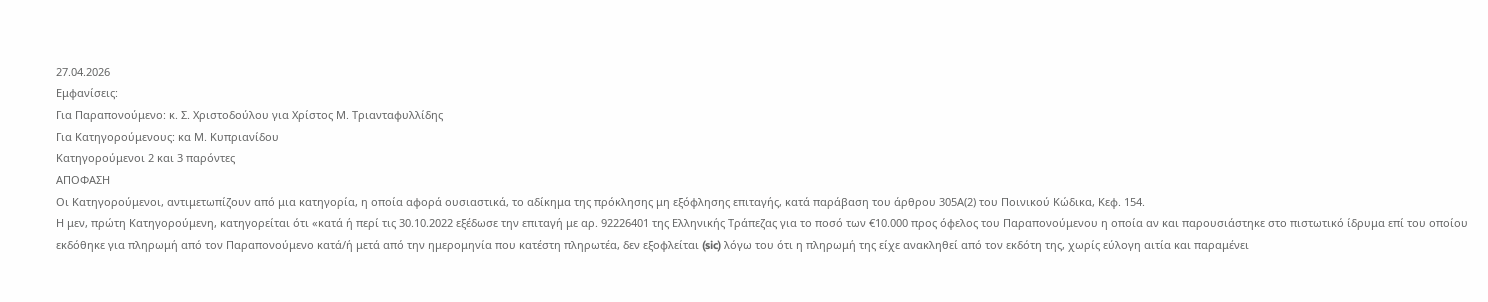27.04.2026
Εμφανίσεις:
Για Παραπονούμενο: κ. Σ. Χριστοδούλου για Χρίστος Μ. Τριανταφυλλίδης
Για Κατηγορούμενους: κα Μ. Κυπριανίδου
Κατηγορούμενοι 2 και 3 παρόντες
ΑΠΟΦΑΣΗ
Οι Κατηγορούμενοι, αντιμετωπίζουν από μια κατηγορία, η οποία αφορά ουσιαστικά, το αδίκημα της πρόκλησης μη εξόφλησης επιταγής, κατά παράβαση του άρθρου 305Α(2) του Ποινικού Κώδικα, Κεφ. 154.
Η μεν, πρώτη Κατηγορούμενη, κατηγορείται ότι «κατά ή περί τις 30.10.2022 εξέδωσε την επιταγή με αρ. 92226401 της Ελληνικής Τράπεζας για το ποσό των €10.000 προς όφελος του Παραπονούμενου η οποία αν και παρουσιάστηκε στο πιστωτικό ίδρυμα επί του οποίου εκδόθηκε για πληρωμή από τον Παραπονούμενο κατά/ή μετά από την ημερομηνία που κατέστη πληρωτέα, δεν εξοφλείται (sic) λόγω του ότι η πληρωμή της είχε ανακληθεί από τον εκδότη της, χωρίς εύλογη αιτία και παραμένει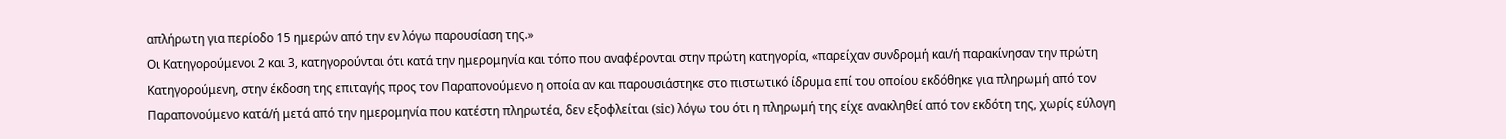απλήρωτη για περίοδο 15 ημερών από την εν λόγω παρουσίαση της.»
Οι Κατηγορούμενοι 2 και 3, κατηγορούνται ότι κατά την ημερομηνία και τόπο που αναφέρονται στην πρώτη κατηγορία, «παρείχαν συνδρομή και/ή παρακίνησαν την πρώτη Κατηγορούμενη, στην έκδοση της επιταγής προς τον Παραπονούμενο η οποία αν και παρουσιάστηκε στο πιστωτικό ίδρυμα επί του οποίου εκδόθηκε για πληρωμή από τον Παραπονούμενο κατά/ή μετά από την ημερομηνία που κατέστη πληρωτέα, δεν εξοφλείται (sic) λόγω του ότι η πληρωμή της είχε ανακληθεί από τον εκδότη της, χωρίς εύλογη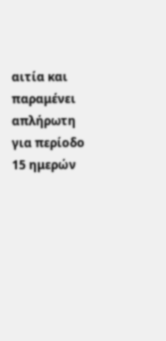αιτία και παραμένει απλήρωτη για περίοδο 15 ημερών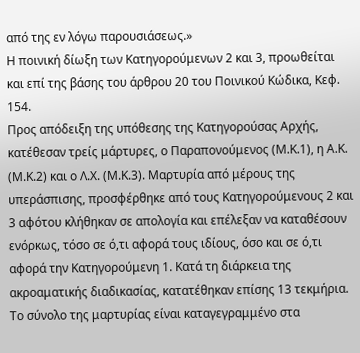από της εν λόγω παρουσιάσεως.»
Η ποινική δίωξη των Κατηγορούμενων 2 και 3, προωθείται και επί της βάσης του άρθρου 20 του Ποινικού Κώδικα, Κεφ. 154.
Προς απόδειξη της υπόθεσης της Κατηγορούσας Αρχής, κατέθεσαν τρείς μάρτυρες, ο Παραπονούμενος (Μ.Κ.1), η Α.Κ. (Μ.Κ.2) και ο Λ.Χ. (Μ.Κ.3). Μαρτυρία από μέρους της υπεράσπισης, προσφέρθηκε από τους Κατηγορούμενους 2 και 3 αφότου κλήθηκαν σε απολογία και επέλεξαν να καταθέσουν ενόρκως, τόσο σε ό,τι αφορά τους ιδίους, όσο και σε ό,τι αφορά την Κατηγορούμενη 1. Κατά τη διάρκεια της ακροαματικής διαδικασίας, κατατέθηκαν επίσης 13 τεκμήρια.
Το σύνολο της μαρτυρίας είναι καταγεγραμμένο στα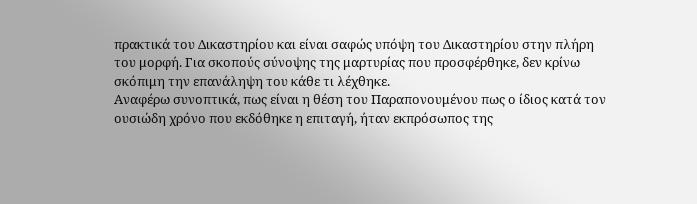πρακτικά του Δικαστηρίου και είναι σαφώς υπόψη του Δικαστηρίου στην πλήρη του μορφή. Για σκοπούς σύνοψης της μαρτυρίας που προσφέρθηκε, δεν κρίνω σκόπιμη την επανάληψη του κάθε τι λέχθηκε.
Αναφέρω συνοπτικά, πως είναι η θέση του Παραπονουμένου πως ο ίδιος κατά τον ουσιώδη χρόνο που εκδόθηκε η επιταγή, ήταν εκπρόσωπος της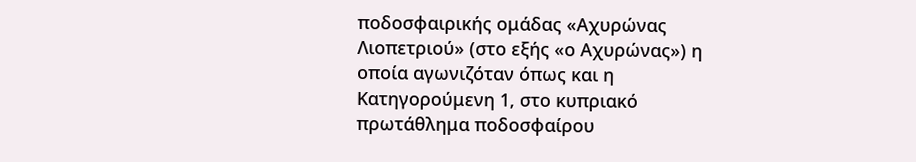ποδοσφαιρικής ομάδας «Αχυρώνας Λιοπετριού» (στο εξής «ο Αχυρώνας») η οποία αγωνιζόταν όπως και η Κατηγορούμενη 1, στο κυπριακό πρωτάθλημα ποδοσφαίρου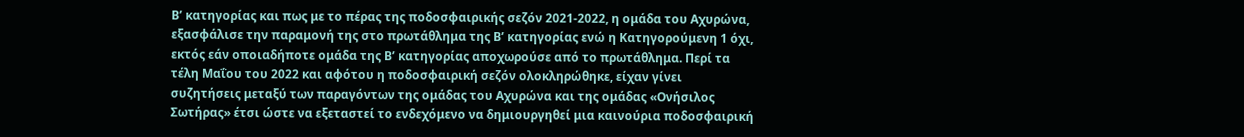Β’ κατηγορίας και πως με το πέρας της ποδοσφαιρικής σεζόν 2021-2022, η ομάδα του Αχυρώνα, εξασφάλισε την παραμονή της στο πρωτάθλημα της Β’ κατηγορίας ενώ η Κατηγορούμενη 1 όχι, εκτός εάν οποιαδήποτε ομάδα της Β’ κατηγορίας αποχωρούσε από το πρωτάθλημα. Περί τα τέλη Μαΐου του 2022 και αφότου η ποδοσφαιρική σεζόν ολοκληρώθηκε, είχαν γίνει συζητήσεις μεταξύ των παραγόντων της ομάδας του Αχυρώνα και της ομάδας «Ονήσιλος Σωτήρας» έτσι ώστε να εξεταστεί το ενδεχόμενο να δημιουργηθεί μια καινούρια ποδοσφαιρική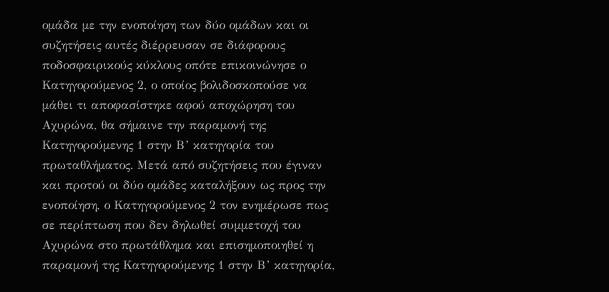ομάδα με την ενοποίηση των δύο ομάδων και οι συζητήσεις αυτές διέρρευσαν σε διάφορους ποδοσφαιρικούς κύκλους οπότε επικοινώνησε ο Κατηγορούμενος 2, ο οποίος βολιδοσκοπούσε να μάθει τι αποφασίστηκε αφού αποχώρηση του Αχυρώνα, θα σήμαινε την παραμονή της Κατηγορούμενης 1 στην Β’ κατηγορία του πρωταθλήματος. Μετά από συζητήσεις που έγιναν και προτού οι δύο ομάδες καταλήξουν ως προς την ενοποίηση, ο Κατηγορούμενος 2 τον ενημέρωσε πως σε περίπτωση που δεν δηλωθεί συμμετοχή του Αχυρώνα στο πρωτάθλημα και επισημοποιηθεί η παραμονή της Κατηγορούμενης 1 στην Β’ κατηγορία,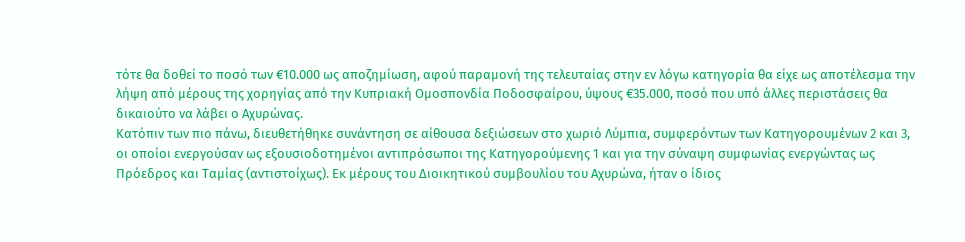τότε θα δοθεί το ποσό των €10.000 ως αποζημίωση, αφού παραμονή της τελευταίας στην εν λόγω κατηγορία θα είχε ως αποτέλεσμα την λήψη από μέρους της χορηγίας από την Κυπριακή Ομοσπονδία Ποδοσφαίρου, ύψους €35.000, ποσό που υπό άλλες περιστάσεις θα δικαιούτο να λάβει ο Αχυρώνας.
Κατόπιν των πιο πάνω, διευθετήθηκε συνάντηση σε αίθουσα δεξιώσεων στο χωριό Λύμπια, συμφερόντων των Κατηγορουμένων 2 και 3, οι οποίοι ενεργούσαν ως εξουσιοδοτημένοι αντιπρόσωποι της Κατηγορούμενης 1 και για την σύναψη συμφωνίας ενεργώντας ως Πρόεδρος και Ταμίας (αντιστοίχως). Εκ μέρους του Διοικητικού συμβουλίου του Αχυρώνα, ήταν ο ίδιος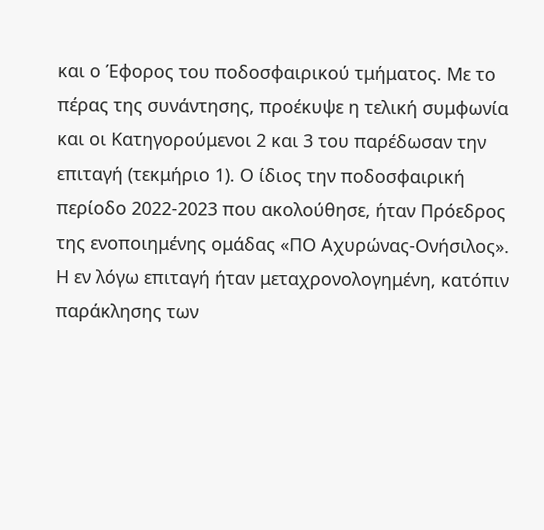και ο Έφορος του ποδοσφαιρικού τμήματος. Με το πέρας της συνάντησης, προέκυψε η τελική συμφωνία και οι Κατηγορούμενοι 2 και 3 του παρέδωσαν την επιταγή (τεκμήριο 1). Ο ίδιος την ποδοσφαιρική περίοδο 2022-2023 που ακολούθησε, ήταν Πρόεδρος της ενοποιημένης ομάδας «ΠΟ Αχυρώνας-Ονήσιλος».
Η εν λόγω επιταγή ήταν μεταχρονολογημένη, κατόπιν παράκλησης των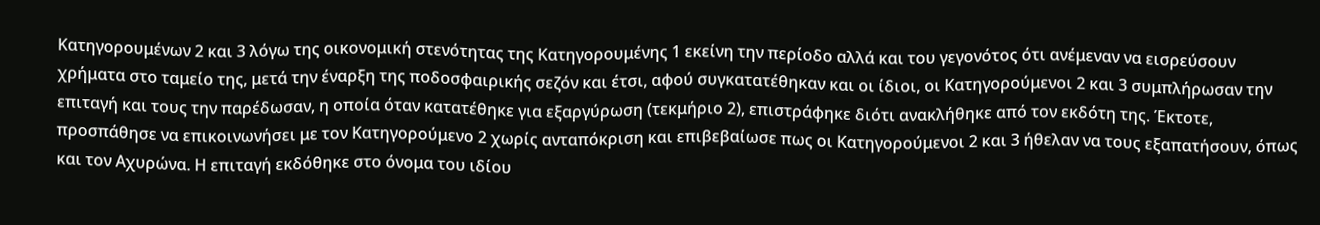Κατηγορουμένων 2 και 3 λόγω της οικονομική στενότητας της Κατηγορουμένης 1 εκείνη την περίοδο αλλά και του γεγονότος ότι ανέμεναν να εισρεύσουν χρήματα στο ταμείο της, μετά την έναρξη της ποδοσφαιρικής σεζόν και έτσι, αφού συγκατατέθηκαν και οι ίδιοι, οι Κατηγορούμενοι 2 και 3 συμπλήρωσαν την επιταγή και τους την παρέδωσαν, η οποία όταν κατατέθηκε για εξαργύρωση (τεκμήριο 2), επιστράφηκε διότι ανακλήθηκε από τον εκδότη της. Έκτοτε, προσπάθησε να επικοινωνήσει με τον Κατηγορούμενο 2 χωρίς ανταπόκριση και επιβεβαίωσε πως οι Κατηγορούμενοι 2 και 3 ήθελαν να τους εξαπατήσουν, όπως και τον Αχυρώνα. Η επιταγή εκδόθηκε στο όνομα του ιδίου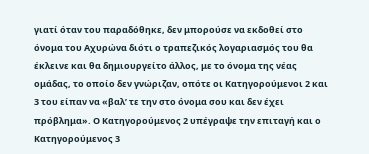γιατί όταν του παραδόθηκε, δεν μπορούσε να εκδοθεί στο όνομα του Αχυρώνα διότι ο τραπεζικός λογαριασμός του θα έκλεινε και θα δημιουργείτο άλλος, με το όνομα της νέας ομάδας, το οποίο δεν γνώριζαν, οπότε οι Κατηγορούμενοι 2 και 3 του είπαν να «βαλ’ τε την στο όνομα σου και δεν έχει πρόβλημα». Ο Κατηγορούμενος 2 υπέγραψε την επιταγή και ο Κατηγορούμενος 3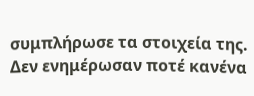συμπλήρωσε τα στοιχεία της. Δεν ενημέρωσαν ποτέ κανένα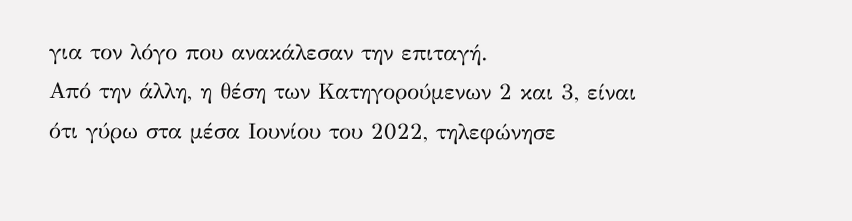για τον λόγο που ανακάλεσαν την επιταγή.
Από την άλλη, η θέση των Κατηγορούμενων 2 και 3, είναι ότι γύρω στα μέσα Ιουνίου του 2022, τηλεφώνησε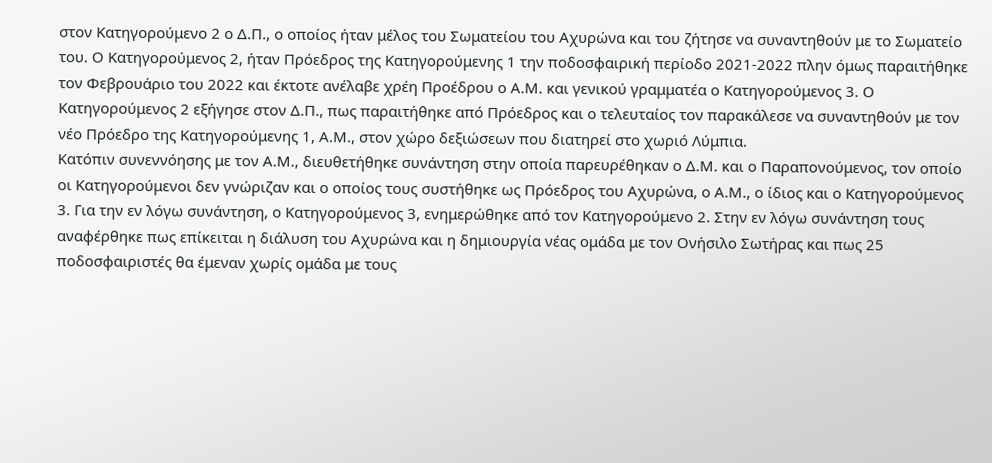στον Κατηγορούμενο 2 ο Δ.Π., ο οποίος ήταν μέλος του Σωματείου του Αχυρώνα και του ζήτησε να συναντηθούν με το Σωματείο του. Ο Κατηγορούμενος 2, ήταν Πρόεδρος της Κατηγορούμενης 1 την ποδοσφαιρική περίοδο 2021-2022 πλην όμως παραιτήθηκε τον Φεβρουάριο του 2022 και έκτοτε ανέλαβε χρέη Προέδρου ο Α.Μ. και γενικού γραμματέα ο Κατηγορούμενος 3. Ο Κατηγορούμενος 2 εξήγησε στον Δ.Π., πως παραιτήθηκε από Πρόεδρος και ο τελευταίος τον παρακάλεσε να συναντηθούν με τον νέο Πρόεδρο της Κατηγορούμενης 1, Α.Μ., στον χώρο δεξιώσεων που διατηρεί στο χωριό Λύμπια.
Κατόπιν συνεννόησης με τον Α.Μ., διευθετήθηκε συνάντηση στην οποία παρευρέθηκαν ο Δ.Μ. και ο Παραπονούμενος, τον οποίο οι Κατηγορούμενοι δεν γνώριζαν και ο οποίος τους συστήθηκε ως Πρόεδρος του Αχυρώνα, ο Α.Μ., ο ίδιος και ο Κατηγορούμενος 3. Για την εν λόγω συνάντηση, ο Κατηγορούμενος 3, ενημερώθηκε από τον Κατηγορούμενο 2. Στην εν λόγω συνάντηση τους αναφέρθηκε πως επίκειται η διάλυση του Αχυρώνα και η δημιουργία νέας ομάδα με τον Ονήσιλο Σωτήρας και πως 25 ποδοσφαιριστές θα έμεναν χωρίς ομάδα με τους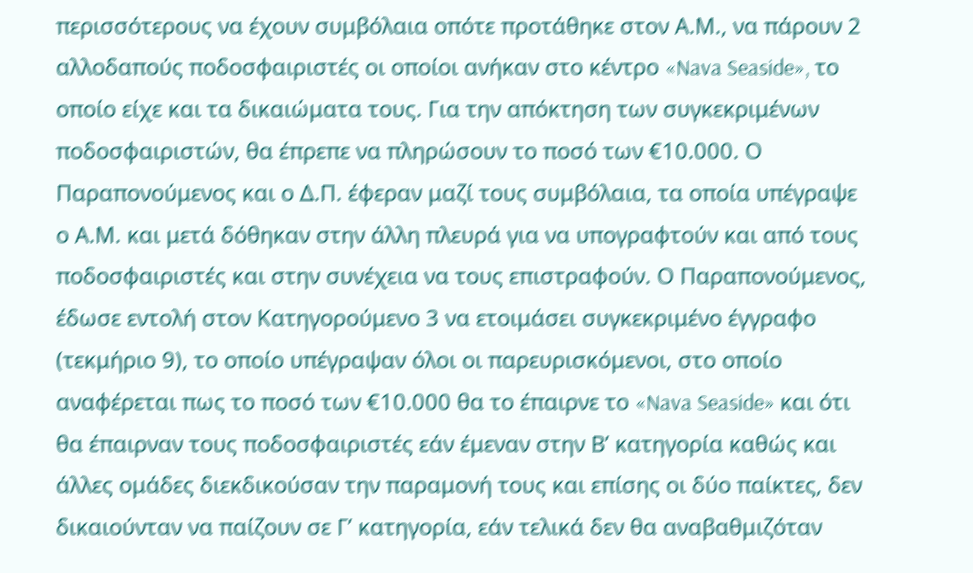περισσότερους να έχουν συμβόλαια οπότε προτάθηκε στον Α.Μ., να πάρουν 2 αλλοδαπούς ποδοσφαιριστές οι οποίοι ανήκαν στο κέντρο «Nava Seaside», το οποίο είχε και τα δικαιώματα τους. Για την απόκτηση των συγκεκριμένων ποδοσφαιριστών, θα έπρεπε να πληρώσουν το ποσό των €10.000. Ο Παραπονούμενος και ο Δ.Π. έφεραν μαζί τους συμβόλαια, τα οποία υπέγραψε ο Α.Μ. και μετά δόθηκαν στην άλλη πλευρά για να υπογραφτούν και από τους ποδοσφαιριστές και στην συνέχεια να τους επιστραφούν. Ο Παραπονούμενος, έδωσε εντολή στον Κατηγορούμενο 3 να ετοιμάσει συγκεκριμένο έγγραφο (τεκμήριο 9), το οποίο υπέγραψαν όλοι οι παρευρισκόμενοι, στο οποίο αναφέρεται πως το ποσό των €10.000 θα το έπαιρνε το «Nava Seaside» και ότι θα έπαιρναν τους ποδοσφαιριστές εάν έμεναν στην Β’ κατηγορία καθώς και άλλες ομάδες διεκδικούσαν την παραμονή τους και επίσης οι δύο παίκτες, δεν δικαιούνταν να παίζουν σε Γ’ κατηγορία, εάν τελικά δεν θα αναβαθμιζόταν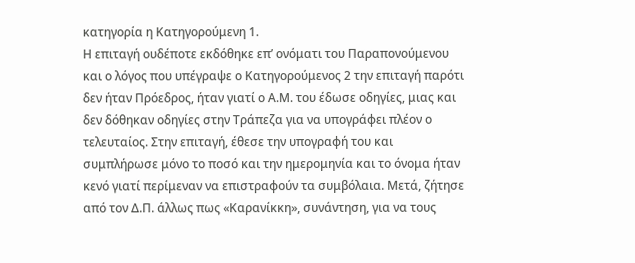κατηγορία η Κατηγορούμενη 1.
Η επιταγή ουδέποτε εκδόθηκε επ’ ονόματι του Παραπονούμενου και ο λόγος που υπέγραψε ο Κατηγορούμενος 2 την επιταγή παρότι δεν ήταν Πρόεδρος, ήταν γιατί ο Α.Μ. του έδωσε οδηγίες, μιας και δεν δόθηκαν οδηγίες στην Τράπεζα για να υπογράφει πλέον ο τελευταίος. Στην επιταγή, έθεσε την υπογραφή του και συμπλήρωσε μόνο το ποσό και την ημερομηνία και το όνομα ήταν κενό γιατί περίμεναν να επιστραφούν τα συμβόλαια. Μετά, ζήτησε από τον Δ.Π. άλλως πως «Καρανίκκη», συνάντηση, για να τους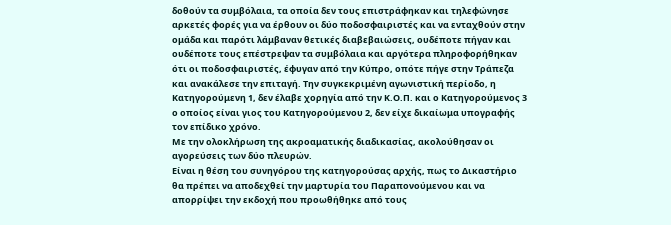δοθούν τα συμβόλαια, τα οποία δεν τους επιστράφηκαν και τηλεφώνησε αρκετές φορές για να έρθουν οι δύο ποδοσφαιριστές και να ενταχθούν στην ομάδα και παρότι λάμβαναν θετικές διαβεβαιώσεις, ουδέποτε πήγαν και ουδέποτε τους επέστρεψαν τα συμβόλαια και αργότερα πληροφορήθηκαν ότι οι ποδοσφαιριστές, έφυγαν από την Κύπρο, οπότε πήγε στην Τράπεζα και ανακάλεσε την επιταγή. Την συγκεκριμένη αγωνιστική περίοδο, η Κατηγορούμενη 1, δεν έλαβε χορηγία από την Κ.Ο.Π. και ο Κατηγορούμενος 3 ο οποίος είναι γιος του Κατηγορούμενου 2, δεν είχε δικαίωμα υπογραφής τον επίδικο χρόνο.
Με την ολοκλήρωση της ακροαματικής διαδικασίας, ακολούθησαν οι αγορεύσεις των δύο πλευρών.
Είναι η θέση του συνηγόρου της κατηγορούσας αρχής, πως το Δικαστήριο θα πρέπει να αποδεχθεί την μαρτυρία του Παραπονούμενου και να απορρίψει την εκδοχή που προωθήθηκε από τους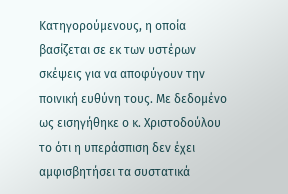Κατηγορούμενους, η οποία βασίζεται σε εκ των υστέρων σκέψεις για να αποφύγουν την ποινική ευθύνη τους. Με δεδομένο ως εισηγήθηκε ο κ. Χριστοδούλου το ότι η υπεράσπιση δεν έχει αμφισβητήσει τα συστατικά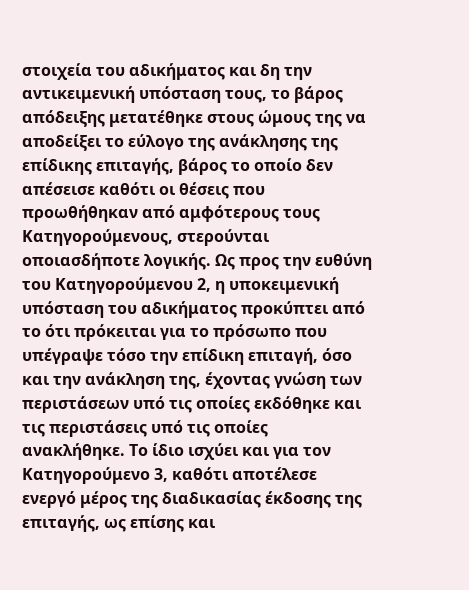στοιχεία του αδικήματος και δη την αντικειμενική υπόσταση τους, το βάρος απόδειξης μετατέθηκε στους ώμους της να αποδείξει το εύλογο της ανάκλησης της επίδικης επιταγής, βάρος το οποίο δεν απέσεισε καθότι οι θέσεις που προωθήθηκαν από αμφότερους τους Κατηγορούμενους, στερούνται οποιασδήποτε λογικής. Ως προς την ευθύνη του Κατηγορούμενου 2, η υποκειμενική υπόσταση του αδικήματος προκύπτει από το ότι πρόκειται για το πρόσωπο που υπέγραψε τόσο την επίδικη επιταγή, όσο και την ανάκληση της, έχοντας γνώση των περιστάσεων υπό τις οποίες εκδόθηκε και τις περιστάσεις υπό τις οποίες ανακλήθηκε. Το ίδιο ισχύει και για τον Κατηγορούμενο 3, καθότι αποτέλεσε ενεργό μέρος της διαδικασίας έκδοσης της επιταγής, ως επίσης και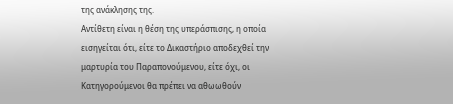της ανάκλησης της.
Αντίθετη είναι η θέση της υπεράσπισης, η οποία εισηγείται ότι, είτε το Δικαστήριο αποδεχθεί την μαρτυρία του Παραπονούμενου, είτε όχι, οι Κατηγορούμενοι θα πρέπει να αθωωθούν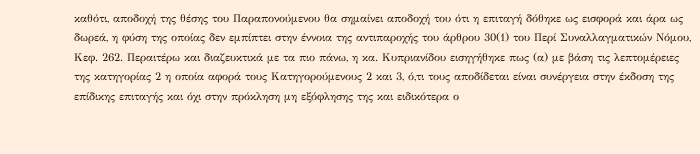καθότι, αποδοχή της θέσης του Παραπονούμενου θα σημαίνει αποδοχή του ότι η επιταγή δόθηκε ως εισφορά και άρα ως δωρεά, η φύση της οποίας δεν εμπίπτει στην έννοια της αντιπαροχής του άρθρου 30(1) του Περί Συναλλαγματικών Νόμου, Κεφ. 262. Περαιτέρω και διαζευκτικά με τα πιο πάνω, η κα. Κυπριανίδου εισηγήθηκε πως (α) με βάση τις λεπτομέρειες της κατηγορίας 2 η οποία αφορά τους Κατηγορούμενους 2 και 3, ό,τι τους αποδίδεται είναι συνέργεια στην έκδοση της επίδικης επιταγής και όχι στην πρόκληση μη εξόφλησης της και ειδικότερα ο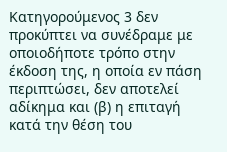Κατηγορούμενος 3 δεν προκύπτει να συνέδραμε με οποιοδήποτε τρόπο στην έκδοση της, η οποία εν πάση περιπτώσει, δεν αποτελεί αδίκημα και (β) η επιταγή κατά την θέση του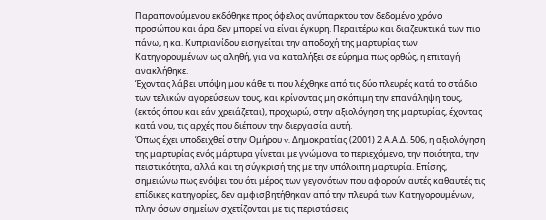Παραπονούμενου εκδόθηκε προς όφελος ανύπαρκτου τον δεδομένο χρόνο προσώπου και άρα δεν μπορεί να είναι έγκυρη. Περαιτέρω και διαζευκτικά των πιο πάνω, η κα. Κυπριανίδου εισηγείται την αποδοχή της μαρτυρίας των Κατηγορουμένων ως αληθή, για να καταλήξει σε εύρημα πως ορθώς, η επιταγή ανακλήθηκε.
Έχοντας λάβει υπόψη μου κάθε τι που λέχθηκε από τις δύο πλευρές κατά το στάδιο των τελικών αγορεύσεων τους, και κρίνοντας μη σκόπιμη την επανάληψη τους, (εκτός όπου και εάν χρειάζεται), προχωρώ, στην αξιολόγηση της μαρτυρίας, έχοντας κατά νου, τις αρχές που διέπουν την διεργασία αυτή.
Όπως έχει υποδειχθεί στην Ομήρου v. Δημοκρατίας (2001) 2 Α.Α.Δ. 506, η αξιολόγηση της μαρτυρίας ενός μάρτυρα γίνεται με γνώμονα το περιεχόμενο, την ποιότητα, την πειστικότητα, αλλά και τη σύγκρισή της με την υπόλοιπη μαρτυρία. Επίσης, σημειώνω πως ενόψει του ότι μέρος των γεγονότων που αφορούν αυτές καθαυτές τις επίδικες κατηγορίες, δεν αμφισβητήθηκαν από την πλευρά των Κατηγορουμένων, πλην όσων σημείων σχετίζονται με τις περιστάσεις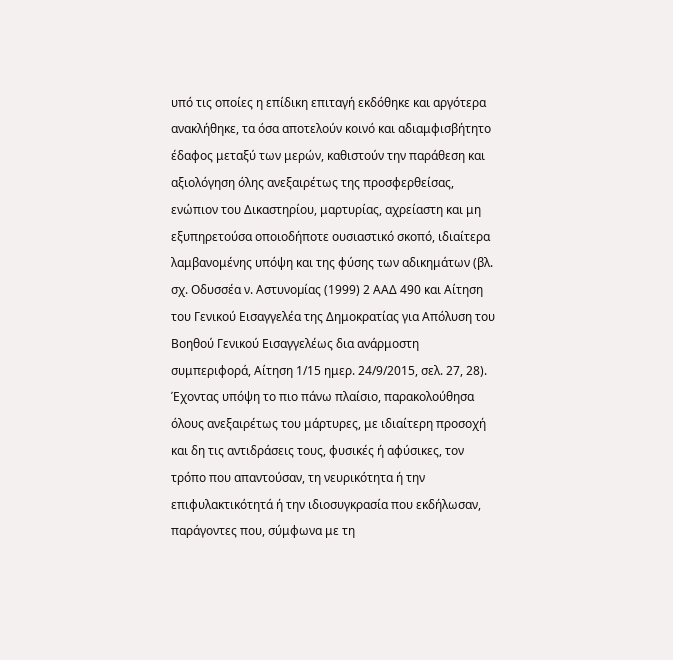υπό τις οποίες η επίδικη επιταγή εκδόθηκε και αργότερα ανακλήθηκε, τα όσα αποτελούν κοινό και αδιαμφισβήτητο έδαφος μεταξύ των μερών, καθιστούν την παράθεση και αξιολόγηση όλης ανεξαιρέτως της προσφερθείσας, ενώπιον του Δικαστηρίου, μαρτυρίας, αχρείαστη και μη εξυπηρετούσα οποιοδήποτε ουσιαστικό σκοπό, ιδιαίτερα λαμβανομένης υπόψη και της φύσης των αδικημάτων (βλ. σχ. Οδυσσέα ν. Αστυνοµίας (1999) 2 ΑΑΔ 490 και Αίτηση του Γενικού Εισαγγελέα της Δημοκρατίας για Απόλυση του Βοηθού Γενικού Εισαγγελέως δια ανάρμοστη συμπεριφορά, Αίτηση 1/15 ημερ. 24/9/2015, σελ. 27, 28).
Έχοντας υπόψη το πιο πάνω πλαίσιο, παρακολούθησα όλους ανεξαιρέτως του μάρτυρες, με ιδιαίτερη προσοχή και δη τις αντιδράσεις τους, φυσικές ή αφύσικες, τον τρόπο που απαντούσαν, τη νευρικότητα ή την επιφυλακτικότητά ή την ιδιοσυγκρασία που εκδήλωσαν, παράγοντες που, σύμφωνα με τη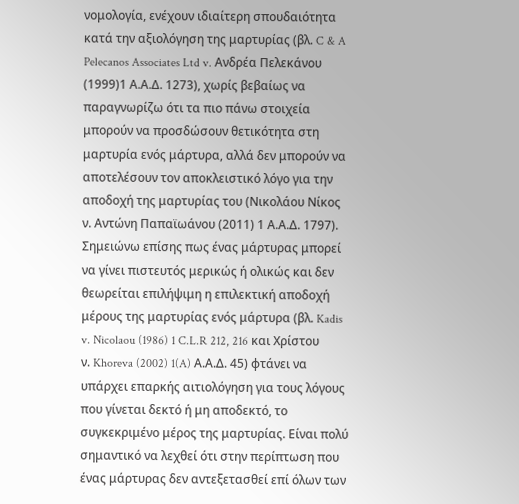νομολογία, ενέχουν ιδιαίτερη σπουδαιότητα κατά την αξιολόγηση της μαρτυρίας (βλ. C & A Pelecanos Associates Ltd v. Ανδρέα Πελεκάνου (1999)1 Α.Α.Δ. 1273), χωρίς βεβαίως να παραγνωρίζω ότι τα πιο πάνω στοιχεία μπορούν να προσδώσουν θετικότητα στη μαρτυρία ενός μάρτυρα, αλλά δεν μπορούν να αποτελέσουν τον αποκλειστικό λόγο για την αποδοχή της μαρτυρίας του (Νικολάου Νίκος ν. Aντώνη Παπαϊωάνου (2011) 1 Α.Α.Δ. 1797).
Σημειώνω επίσης πως ένας μάρτυρας μπορεί να γίνει πιστευτός μερικώς ή ολικώς και δεν θεωρείται επιλήψιμη η επιλεκτική αποδοχή μέρους της μαρτυρίας ενός μάρτυρα (βλ. Kadis v. Nicolaou (1986) 1 C.L.R 212, 216 και Χρίστου ν. Khoreva (2002) 1(A) Α.Α.Δ. 45) φτάνει να υπάρχει επαρκής αιτιολόγηση για τους λόγους που γίνεται δεκτό ή μη αποδεκτό, το συγκεκριμένο μέρος της μαρτυρίας. Είναι πολύ σημαντικό να λεχθεί ότι στην περίπτωση που ένας μάρτυρας δεν αντεξετασθεί επί όλων των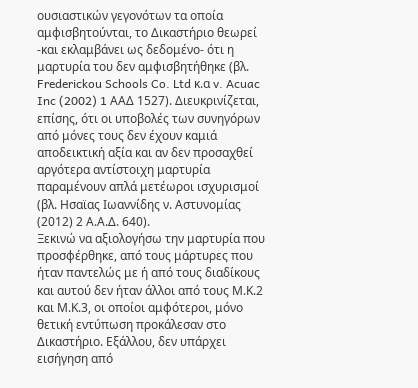ουσιαστικών γεγονότων τα οποία αμφισβητούνται, το Δικαστήριο θεωρεί -και εκλαμβάνει ως δεδομένο- ότι η μαρτυρία του δεν αμφισβητήθηκε (βλ. Frederickou Schools Co. Ltd κ.α v. Acuac Inc (2002) 1 ΑΑΔ 1527). Διευκρινίζεται, επίσης, ότι οι υποβολές των συνηγόρων από μόνες τους δεν έχουν καμιά αποδεικτική αξία και αν δεν προσαχθεί αργότερα αντίστοιχη μαρτυρία παραμένουν απλά μετέωροι ισχυρισμοί (βλ. Ησαϊας Ιωαννίδης ν. Αστυνομίας (2012) 2 Α.Α.Δ. 640).
Ξεκινώ να αξιολογήσω την μαρτυρία που προσφέρθηκε, από τους μάρτυρες που ήταν παντελώς με ή από τους διαδίκους και αυτού δεν ήταν άλλοι από τους Μ.Κ.2 και Μ.Κ.3, οι οποίοι αμφότεροι, μόνο θετική εντύπωση προκάλεσαν στο Δικαστήριο. Εξάλλου, δεν υπάρχει εισήγηση από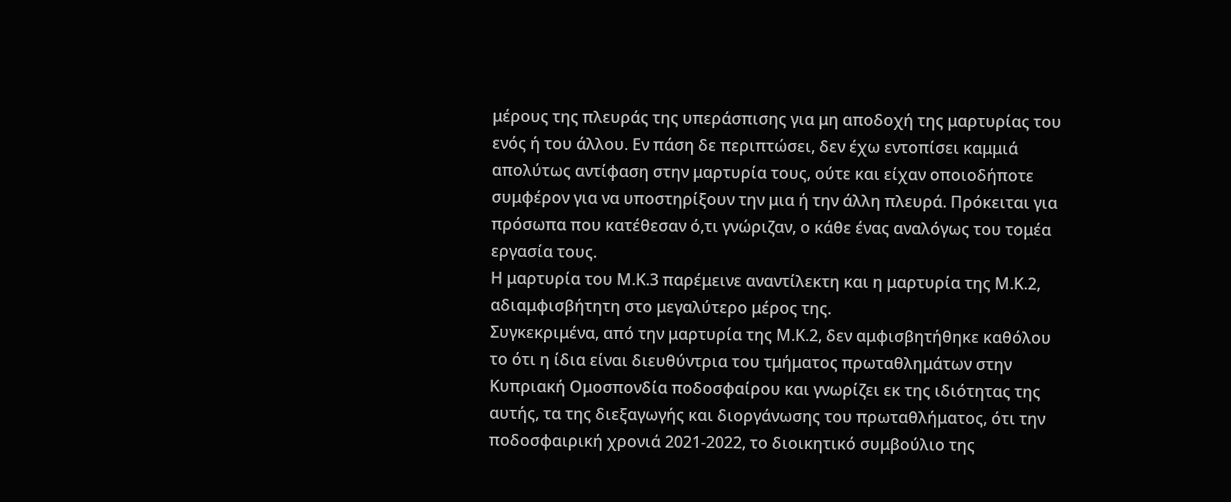μέρους της πλευράς της υπεράσπισης για μη αποδοχή της μαρτυρίας του ενός ή του άλλου. Εν πάση δε περιπτώσει, δεν έχω εντοπίσει καμμιά απολύτως αντίφαση στην μαρτυρία τους, ούτε και είχαν οποιοδήποτε συμφέρον για να υποστηρίξουν την μια ή την άλλη πλευρά. Πρόκειται για πρόσωπα που κατέθεσαν ό,τι γνώριζαν, ο κάθε ένας αναλόγως του τομέα εργασία τους.
Η μαρτυρία του Μ.Κ.3 παρέμεινε αναντίλεκτη και η μαρτυρία της Μ.Κ.2, αδιαμφισβήτητη στο μεγαλύτερο μέρος της.
Συγκεκριμένα, από την μαρτυρία της Μ.Κ.2, δεν αμφισβητήθηκε καθόλου το ότι η ίδια είναι διευθύντρια του τμήματος πρωταθλημάτων στην Κυπριακή Ομοσπονδία ποδοσφαίρου και γνωρίζει εκ της ιδιότητας της αυτής, τα της διεξαγωγής και διοργάνωσης του πρωταθλήματος, ότι την ποδοσφαιρική χρονιά 2021-2022, το διοικητικό συμβούλιο της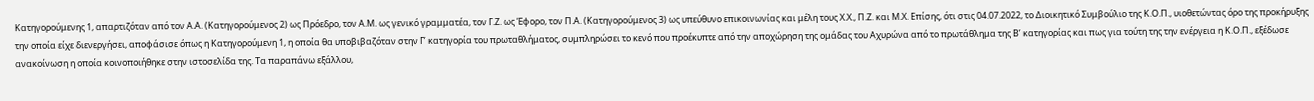Κατηγορούμενης 1, απαρτιζόταν από τον Α.Α. (Κατηγορούμενος 2) ως Πρόεδρο, τον Α.Μ. ως γενικό γραμματέα, τον Γ.Ζ. ως Έφορο, τον Π.Α. (Κατηγορούμενος 3) ως υπεύθυνο επικοινωνίας και μέλη τους Χ.Χ., Π.Ζ. και Μ.Χ. Επίσης, ότι στις 04.07.2022, το Διοικητικό Συμβούλιο της Κ.Ο.Π., υιοθετώντας όρο της προκήρυξης την οποία είχε διενεργήσει, αποφάσισε όπως η Κατηγορούμενη 1, η οποία θα υποβιβαζόταν στην Γ’ κατηγορία του πρωταθλήματος, συμπληρώσει το κενό που προέκυπτε από την αποχώρηση της ομάδας του Αχυρώνα από το πρωτάθλημα της Β’ κατηγορίας και πως για τούτη της την ενέργεια η Κ.Ο.Π., εξέδωσε ανακοίνωση η οποία κοινοποιήθηκε στην ιστοσελίδα της. Τα παραπάνω εξάλλου,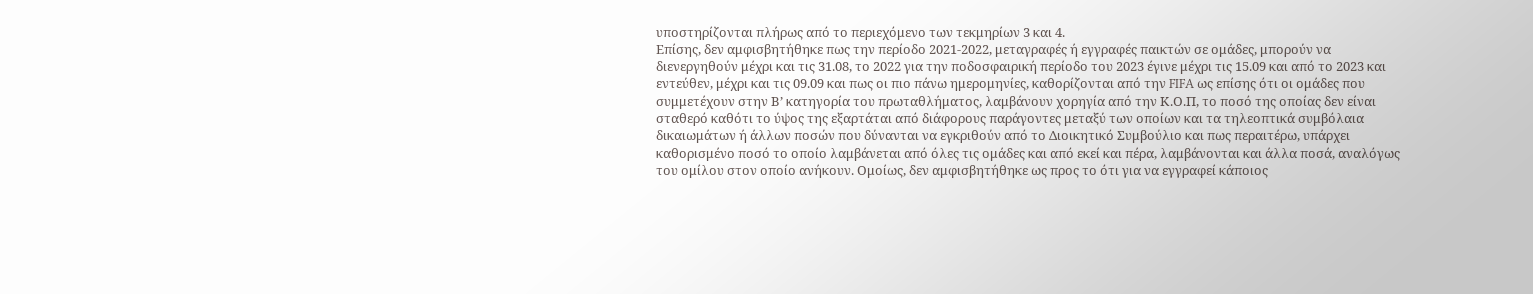υποστηρίζονται πλήρως από το περιεχόμενο των τεκμηρίων 3 και 4.
Επίσης, δεν αμφισβητήθηκε πως την περίοδο 2021-2022, μεταγραφές ή εγγραφές παικτών σε ομάδες, μπορούν να διενεργηθούν μέχρι και τις 31.08, το 2022 για την ποδοσφαιρική περίοδο του 2023 έγινε μέχρι τις 15.09 και από το 2023 και εντεύθεν, μέχρι και τις 09.09 και πως οι πιο πάνω ημερομηνίες, καθορίζονται από την FIFA ως επίσης ότι οι ομάδες που συμμετέχουν στην Β’ κατηγορία του πρωταθλήματος, λαμβάνουν χορηγία από την Κ.Ο.Π, το ποσό της οποίας δεν είναι σταθερό καθότι το ύψος της εξαρτάται από διάφορους παράγοντες μεταξύ των οποίων και τα τηλεοπτικά συμβόλαια δικαιωμάτων ή άλλων ποσών που δύνανται να εγκριθούν από το Διοικητικό Συμβούλιο και πως περαιτέρω, υπάρχει καθορισμένο ποσό το οποίο λαμβάνεται από όλες τις ομάδες και από εκεί και πέρα, λαμβάνονται και άλλα ποσά, αναλόγως του ομίλου στον οποίο ανήκουν. Ομοίως, δεν αμφισβητήθηκε ως προς το ότι για να εγγραφεί κάποιος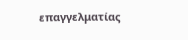επαγγελματίας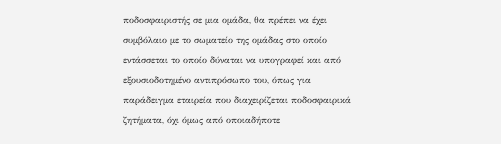ποδοσφαιριστής σε μια ομάδα, θα πρέπει να έχει συμβόλαιο με το σωματείο της ομάδας στο οποίο εντάσσεται το οποίο δύναται να υπογραφεί και από εξουσιοδοτημένο αντιπρόσωπο του, όπως για παράδειγμα εταιρεία που διαχειρίζεται ποδοσφαιρικά ζητήματα, όχι όμως από οποιαδήποτε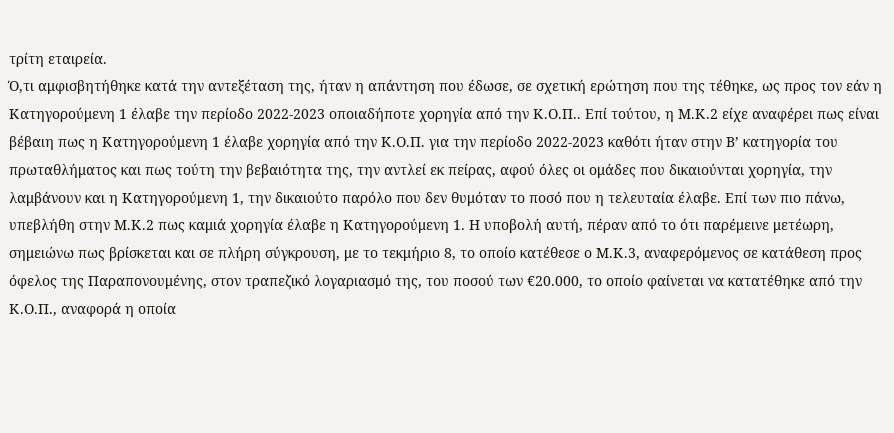τρίτη εταιρεία.
Ό,τι αμφισβητήθηκε κατά την αντεξέταση της, ήταν η απάντηση που έδωσε, σε σχετική ερώτηση που της τέθηκε, ως προς τον εάν η Κατηγορούμενη 1 έλαβε την περίοδο 2022-2023 οποιαδήποτε χορηγία από την Κ.Ο.Π.. Επί τούτου, η Μ.Κ.2 είχε αναφέρει πως είναι βέβαιη πως η Κατηγορούμενη 1 έλαβε χορηγία από την Κ.Ο.Π. για την περίοδο 2022-2023 καθότι ήταν στην Β’ κατηγορία του πρωταθλήματος και πως τούτη την βεβαιότητα της, την αντλεί εκ πείρας, αφού όλες οι ομάδες που δικαιούνται χορηγία, την λαμβάνουν και η Κατηγορούμενη 1, την δικαιούτο παρόλο που δεν θυμόταν το ποσό που η τελευταία έλαβε. Επί των πιο πάνω, υπεβλήθη στην Μ.Κ.2 πως καμιά χορηγία έλαβε η Κατηγορούμενη 1. Η υποβολή αυτή, πέραν από το ότι παρέμεινε μετέωρη, σημειώνω πως βρίσκεται και σε πλήρη σύγκρουση, με το τεκμήριο 8, το οποίο κατέθεσε ο Μ.Κ.3, αναφερόμενος σε κατάθεση προς όφελος της Παραπονουμένης, στον τραπεζικό λογαριασμό της, του ποσού των €20.000, το οποίο φαίνεται να κατατέθηκε από την Κ.Ο.Π., αναφορά η οποία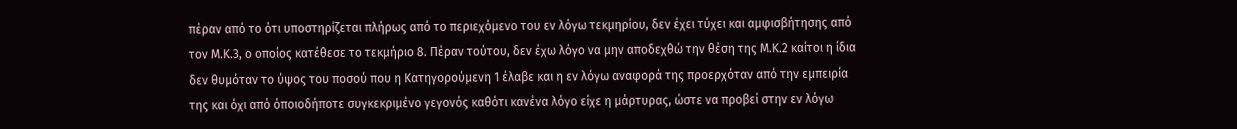πέραν από το ότι υποστηρίζεται πλήρως από το περιεχόμενο του εν λόγω τεκμηρίου, δεν έχει τύχει και αμφισβήτησης από τον Μ.Κ.3, ο οποίος κατέθεσε το τεκμήριο 8. Πέραν τούτου, δεν έχω λόγο να μην αποδεχθώ την θέση της Μ.Κ.2 καίτοι η ίδια δεν θυμόταν το ύψος του ποσού που η Κατηγορούμενη 1 έλαβε και η εν λόγω αναφορά της προερχόταν από την εμπειρία της και όχι από όποιοδήποτε συγκεκριμένο γεγονός καθότι κανένα λόγο είχε η μάρτυρας, ώστε να προβεί στην εν λόγω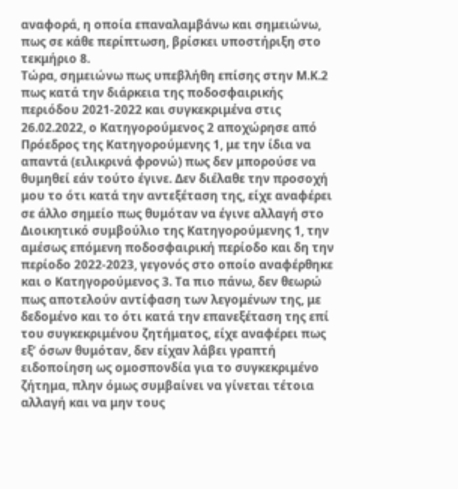αναφορά, η οποία επαναλαμβάνω και σημειώνω, πως σε κάθε περίπτωση, βρίσκει υποστήριξη στο τεκμήριο 8.
Τώρα, σημειώνω πως υπεβλήθη επίσης στην Μ.Κ.2 πως κατά την διάρκεια της ποδοσφαιρικής περιόδου 2021-2022 και συγκεκριμένα στις 26.02.2022, ο Κατηγορούμενος 2 αποχώρησε από Πρόεδρος της Κατηγορούμενης 1, με την ίδια να απαντά (ειλικρινά φρονώ) πως δεν μπορούσε να θυμηθεί εάν τούτο έγινε. Δεν διέλαθε την προσοχή μου το ότι κατά την αντεξέταση της, είχε αναφέρει σε άλλο σημείο πως θυμόταν να έγινε αλλαγή στο Διοικητικό συμβούλιο της Κατηγορούμενης 1, την αμέσως επόμενη ποδοσφαιρική περίοδο και δη την περίοδο 2022-2023, γεγονός στο οποίο αναφέρθηκε και ο Κατηγορούμενος 3. Τα πιο πάνω, δεν θεωρώ πως αποτελούν αντίφαση των λεγομένων της, με δεδομένο και το ότι κατά την επανεξέταση της επί του συγκεκριμένου ζητήματος, είχε αναφέρει πως εξ’ όσων θυμόταν, δεν είχαν λάβει γραπτή ειδοποίηση ως ομοσπονδία για το συγκεκριμένο ζήτημα, πλην όμως συμβαίνει να γίνεται τέτοια αλλαγή και να μην τους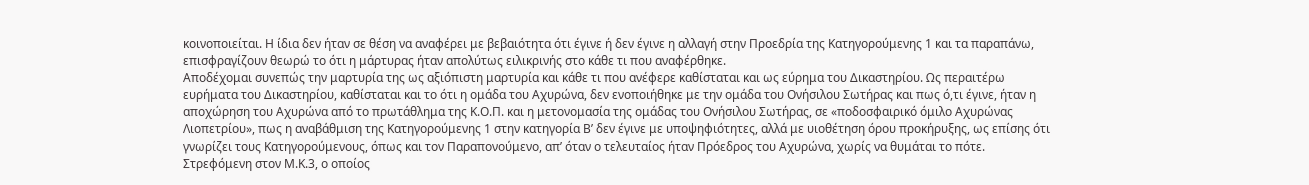κοινοποιείται. Η ίδια δεν ήταν σε θέση να αναφέρει με βεβαιότητα ότι έγινε ή δεν έγινε η αλλαγή στην Προεδρία της Κατηγορούμενης 1 και τα παραπάνω, επισφραγίζουν θεωρώ το ότι η μάρτυρας ήταν απολύτως ειλικρινής στο κάθε τι που αναφέρθηκε.
Αποδέχομαι συνεπώς την μαρτυρία της ως αξιόπιστη μαρτυρία και κάθε τι που ανέφερε καθίσταται και ως εύρημα του Δικαστηρίου. Ως περαιτέρω ευρήματα του Δικαστηρίου, καθίσταται και το ότι η ομάδα του Αχυρώνα, δεν ενοποιήθηκε με την ομάδα του Ονήσιλου Σωτήρας και πως ό,τι έγινε, ήταν η αποχώρηση του Αχυρώνα από το πρωτάθλημα της Κ.Ο.Π. και η μετονομασία της ομάδας του Ονήσιλου Σωτήρας, σε «ποδοσφαιρικό όμιλο Αχυρώνας Λιοπετρίου», πως η αναβάθμιση της Κατηγορούμενης 1 στην κατηγορία Β’ δεν έγινε με υποψηφιότητες, αλλά με υιοθέτηση όρου προκήρυξης, ως επίσης ότι γνωρίζει τους Κατηγορούμενους, όπως και τον Παραπονούμενο, απ’ όταν ο τελευταίος ήταν Πρόεδρος του Αχυρώνα, χωρίς να θυμάται το πότε.
Στρεφόμενη στον Μ.Κ.3, ο οποίος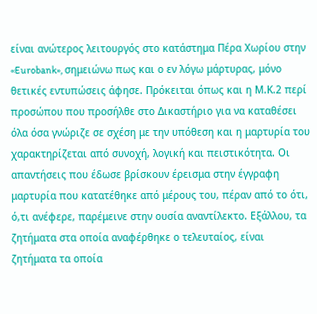είναι ανώτερος λειτουργός στο κατάστημα Πέρα Χωρίου στην «Eurobank», σημειώνω πως και ο εν λόγω μάρτυρας, μόνο θετικές εντυπώσεις άφησε. Πρόκειται όπως και η Μ.Κ.2 περί προσώπου που προσήλθε στο Δικαστήριο για να καταθέσει όλα όσα γνώριζε σε σχέση με την υπόθεση και η μαρτυρία του χαρακτηρίζεται από συνοχή, λογική και πειστικότητα. Οι απαντήσεις που έδωσε βρίσκουν έρεισμα στην έγγραφη μαρτυρία που κατατέθηκε από μέρους του, πέραν από το ότι, ό,τι ανέφερε, παρέμεινε στην ουσία αναντίλεκτο. Εξάλλου, τα ζητήματα στα οποία αναφέρθηκε ο τελευταίος, είναι ζητήματα τα οποία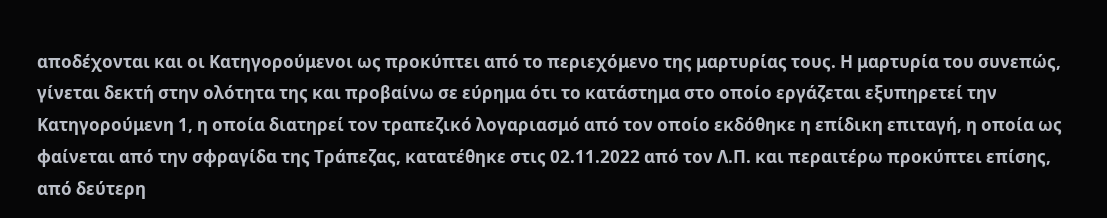αποδέχονται και οι Κατηγορούμενοι ως προκύπτει από το περιεχόμενο της μαρτυρίας τους. Η μαρτυρία του συνεπώς, γίνεται δεκτή στην ολότητα της και προβαίνω σε εύρημα ότι το κατάστημα στο οποίο εργάζεται εξυπηρετεί την Κατηγορούμενη 1, η οποία διατηρεί τον τραπεζικό λογαριασμό από τον οποίο εκδόθηκε η επίδικη επιταγή, η οποία ως φαίνεται από την σφραγίδα της Τράπεζας, κατατέθηκε στις 02.11.2022 από τον Λ.Π. και περαιτέρω προκύπτει επίσης, από δεύτερη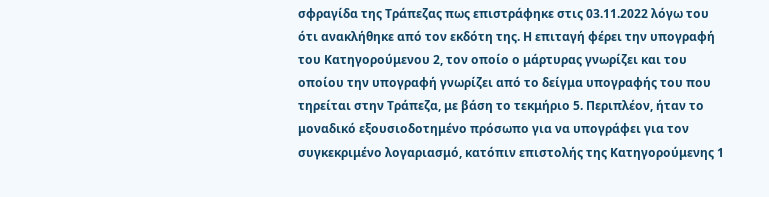σφραγίδα της Τράπεζας πως επιστράφηκε στις 03.11.2022 λόγω του ότι ανακλήθηκε από τον εκδότη της. Η επιταγή φέρει την υπογραφή του Κατηγορούμενου 2, τον οποίο ο μάρτυρας γνωρίζει και του οποίου την υπογραφή γνωρίζει από το δείγμα υπογραφής του που τηρείται στην Τράπεζα, με βάση το τεκμήριο 5. Περιπλέον, ήταν το μοναδικό εξουσιοδοτημένο πρόσωπο για να υπογράφει για τον συγκεκριμένο λογαριασμό, κατόπιν επιστολής της Κατηγορούμενης 1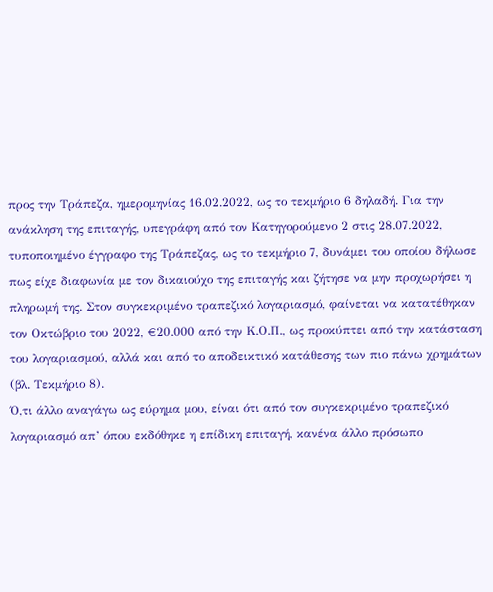προς την Τράπεζα, ημερομηνίας 16.02.2022, ως το τεκμήριο 6 δηλαδή. Για την ανάκληση της επιταγής, υπεγράφη από τον Κατηγορούμενο 2 στις 28.07.2022, τυποποιημένο έγγραφο της Τράπεζας, ως το τεκμήριο 7, δυνάμει του οποίου δήλωσε πως είχε διαφωνία με τον δικαιούχο της επιταγής και ζήτησε να μην προχωρήσει η πληρωμή της. Στον συγκεκριμένο τραπεζικό λογαριασμό, φαίνεται να κατατέθηκαν τον Οκτώβριο του 2022, €20.000 από την Κ.Ο.Π., ως προκύπτει από την κατάσταση του λογαριασμού, αλλά και από το αποδεικτικό κατάθεσης των πιο πάνω χρημάτων (βλ. Τεκμήριο 8).
Ό,τι άλλο αναγάγω ως εύρημα μου, είναι ότι από τον συγκεκριμένο τραπεζικό λογαριασμό απ’ όπου εκδόθηκε η επίδικη επιταγή, κανένα άλλο πρόσωπο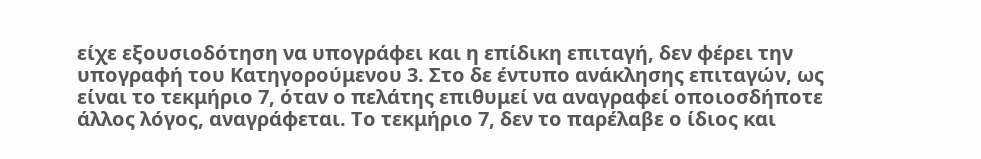είχε εξουσιοδότηση να υπογράφει και η επίδικη επιταγή, δεν φέρει την υπογραφή του Κατηγορούμενου 3. Στο δε έντυπο ανάκλησης επιταγών, ως είναι το τεκμήριο 7, όταν ο πελάτης επιθυμεί να αναγραφεί οποιοσδήποτε άλλος λόγος, αναγράφεται. Το τεκμήριο 7, δεν το παρέλαβε ο ίδιος και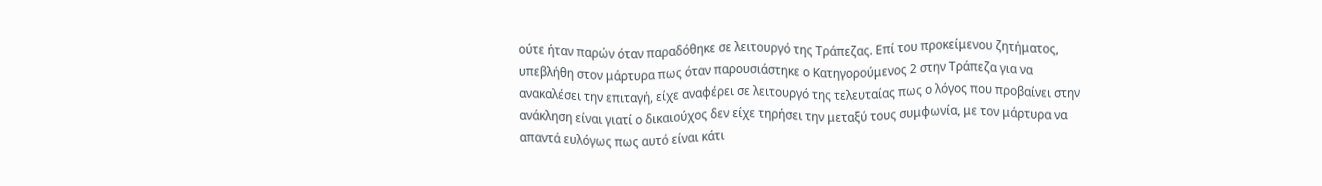ούτε ήταν παρών όταν παραδόθηκε σε λειτουργό της Τράπεζας. Επί του προκείμενου ζητήματος, υπεβλήθη στον μάρτυρα πως όταν παρουσιάστηκε ο Κατηγορούμενος 2 στην Τράπεζα για να ανακαλέσει την επιταγή, είχε αναφέρει σε λειτουργό της τελευταίας πως ο λόγος που προβαίνει στην ανάκληση είναι γιατί ο δικαιούχος δεν είχε τηρήσει την μεταξύ τους συμφωνία, με τον μάρτυρα να απαντά ευλόγως πως αυτό είναι κάτι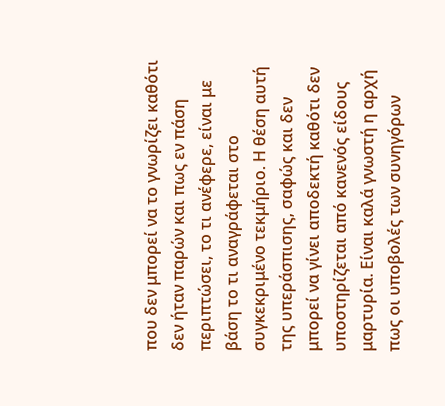που δεν μπορεί να το γνωρίζει καθότι δεν ήταν παρών και πως εν πάση περιπτώσει, το τι ανέφερε, είναι με βάση το τι αναγράφεται στο συγκεκριμένο τεκμήριο. Η θέση αυτή της υπεράσπισης, σαφώς και δεν μπορεί να γίνει αποδεκτή καθότι δεν υποστηρίζεται από κανενός είδους μαρτυρία. Είναι καλά γνωστή η αρχή πως οι υποβολές των συνηγόρων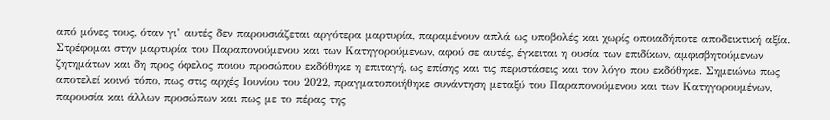από μόνες τους, όταν γι’ αυτές δεν παρουσιάζεται αργότερα μαρτυρία, παραμένουν απλά ως υποβολές και χωρίς οποιαδήποτε αποδεικτική αξία.
Στρέφομαι στην μαρτυρία του Παραπονούμενου και των Κατηγορούμενων, αφού σε αυτές, έγκειται η ουσία των επιδίκων, αμφισβητούμενων ζητημάτων και δη προς όφελος ποιου προσώπου εκδόθηκε η επιταγή, ως επίσης και τις περιστάσεις και τον λόγο που εκδόθηκε. Σημειώνω πως αποτελεί κοινό τόπο, πως στις αρχές Ιουνίου του 2022, πραγματοποιήθηκε συνάντηση μεταξύ του Παραπονούμενου και των Κατηγορουμένων, παρουσία και άλλων προσώπων και πως με το πέρας της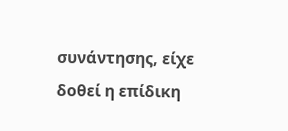συνάντησης, είχε δοθεί η επίδικη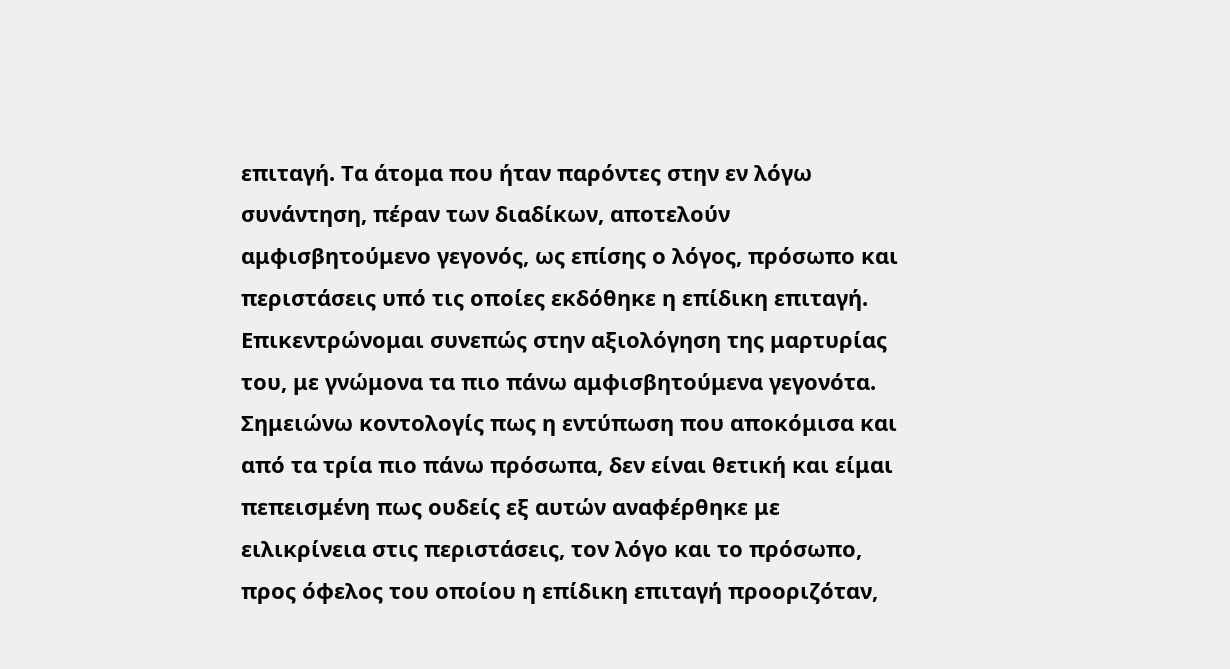επιταγή. Τα άτομα που ήταν παρόντες στην εν λόγω συνάντηση, πέραν των διαδίκων, αποτελούν αμφισβητούμενο γεγονός, ως επίσης ο λόγος, πρόσωπο και περιστάσεις υπό τις οποίες εκδόθηκε η επίδικη επιταγή. Επικεντρώνομαι συνεπώς στην αξιολόγηση της μαρτυρίας του, με γνώμονα τα πιο πάνω αμφισβητούμενα γεγονότα.
Σημειώνω κοντολογίς πως η εντύπωση που αποκόμισα και από τα τρία πιο πάνω πρόσωπα, δεν είναι θετική και είμαι πεπεισμένη πως ουδείς εξ αυτών αναφέρθηκε με ειλικρίνεια στις περιστάσεις, τον λόγο και το πρόσωπο, προς όφελος του οποίου η επίδικη επιταγή προοριζόταν,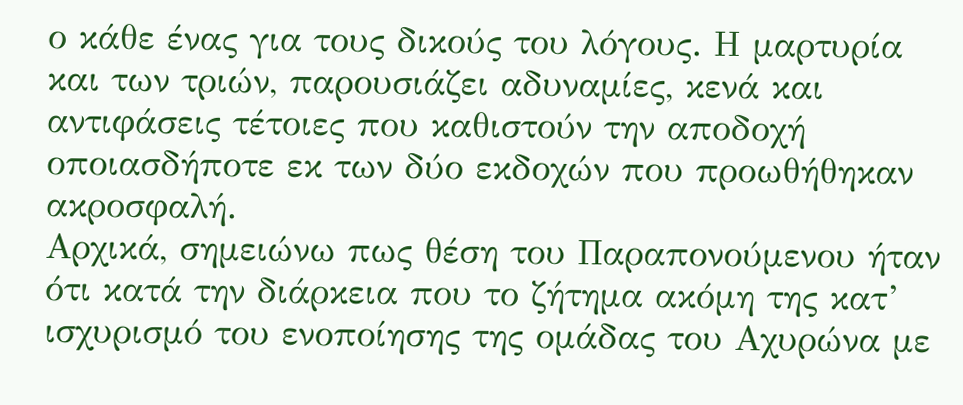ο κάθε ένας για τους δικούς του λόγους. Η μαρτυρία και των τριών, παρουσιάζει αδυναμίες, κενά και αντιφάσεις τέτοιες που καθιστούν την αποδοχή οποιασδήποτε εκ των δύο εκδοχών που προωθήθηκαν ακροσφαλή.
Αρχικά, σημειώνω πως θέση του Παραπονούμενου ήταν ότι κατά την διάρκεια που το ζήτημα ακόμη της κατ’ ισχυρισμό του ενοποίησης της ομάδας του Αχυρώνα με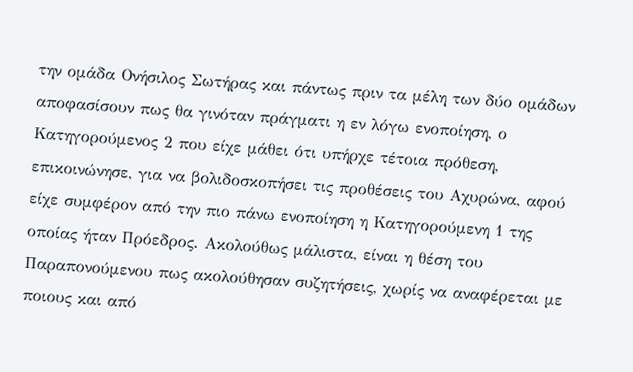την ομάδα Ονήσιλος Σωτήρας και πάντως πριν τα μέλη των δύο ομάδων αποφασίσουν πως θα γινόταν πράγματι η εν λόγω ενοποίηση, ο Κατηγορούμενος 2 που είχε μάθει ότι υπήρχε τέτοια πρόθεση, επικοινώνησε, για να βολιδοσκοπήσει τις προθέσεις του Αχυρώνα, αφού είχε συμφέρον από την πιο πάνω ενοποίηση η Κατηγορούμενη 1 της οποίας ήταν Πρόεδρος. Ακολούθως μάλιστα, είναι η θέση του Παραπονούμενου πως ακολούθησαν συζητήσεις, χωρίς να αναφέρεται με ποιους και από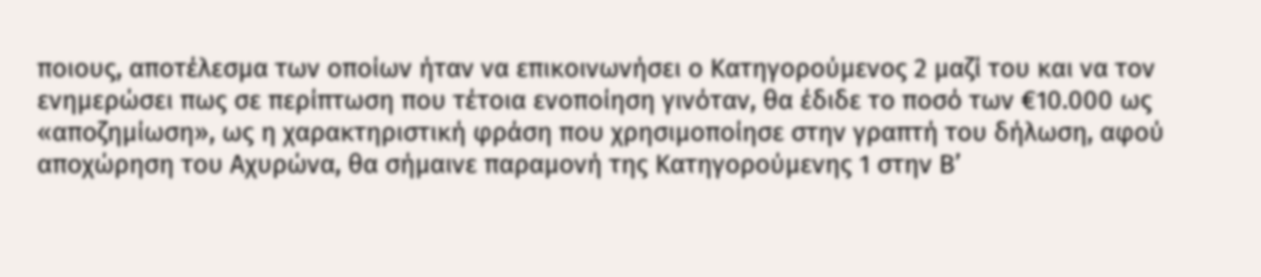ποιους, αποτέλεσμα των οποίων ήταν να επικοινωνήσει ο Κατηγορούμενος 2 μαζί του και να τον ενημερώσει πως σε περίπτωση που τέτοια ενοποίηση γινόταν, θα έδιδε το ποσό των €10.000 ως «αποζημίωση», ως η χαρακτηριστική φράση που χρησιμοποίησε στην γραπτή του δήλωση, αφού αποχώρηση του Αχυρώνα, θα σήμαινε παραμονή της Κατηγορούμενης 1 στην Β’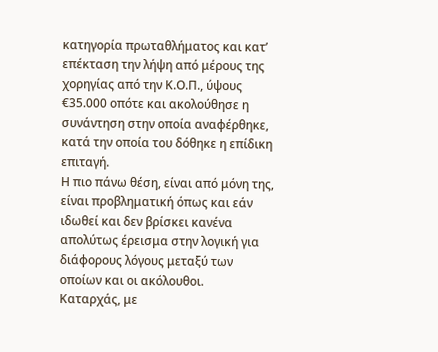κατηγορία πρωταθλήματος και κατ’ επέκταση την λήψη από μέρους της χορηγίας από την Κ.Ο.Π., ύψους €35.000 οπότε και ακολούθησε η συνάντηση στην οποία αναφέρθηκε, κατά την οποία του δόθηκε η επίδικη επιταγή.
Η πιο πάνω θέση, είναι από μόνη της, είναι προβληματική όπως και εάν ιδωθεί και δεν βρίσκει κανένα απολύτως έρεισμα στην λογική για διάφορους λόγους μεταξύ των οποίων και οι ακόλουθοι.
Καταρχάς, με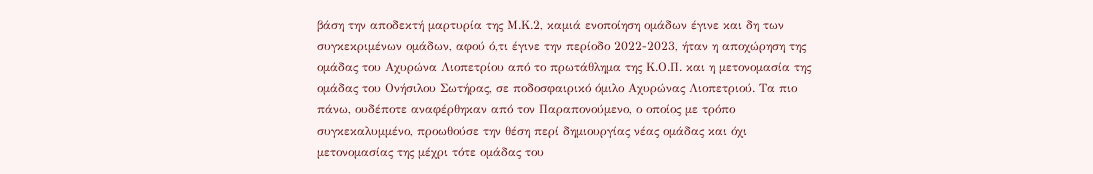βάση την αποδεκτή μαρτυρία της Μ.Κ.2, καμιά ενοποίηση ομάδων έγινε και δη των συγκεκριμένων ομάδων, αφού ό,τι έγινε την περίοδο 2022-2023, ήταν η αποχώρηση της ομάδας του Αχυρώνα Λιοπετρίου από το πρωτάθλημα της Κ.Ο.Π. και η μετονομασία της ομάδας του Ονήσιλου Σωτήρας, σε ποδοσφαιρικό όμιλο Αχυρώνας Λιοπετριού. Τα πιο πάνω, ουδέποτε αναφέρθηκαν από τον Παραπονούμενο, ο οποίος με τρόπο συγκεκαλυμμένο, προωθούσε την θέση περί δημιουργίας νέας ομάδας και όχι μετονομασίας της μέχρι τότε ομάδας του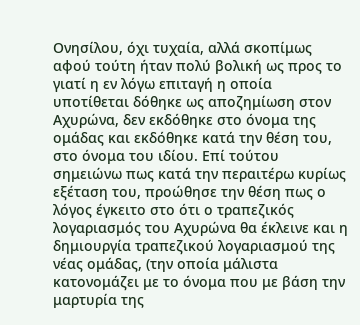Ονησίλου, όχι τυχαία, αλλά σκοπίμως αφού τούτη ήταν πολύ βολική ως προς το γιατί η εν λόγω επιταγή η οποία υποτίθεται δόθηκε ως αποζημίωση στον Αχυρώνα, δεν εκδόθηκε στο όνομα της ομάδας και εκδόθηκε κατά την θέση του, στο όνομα του ιδίου. Επί τούτου σημειώνω πως κατά την περαιτέρω κυρίως εξέταση του, προώθησε την θέση πως ο λόγος έγκειτο στο ότι ο τραπεζικός λογαριασμός του Αχυρώνα θα έκλεινε και η δημιουργία τραπεζικού λογαριασμού της νέας ομάδας, (την οποία μάλιστα κατονομάζει με το όνομα που με βάση την μαρτυρία της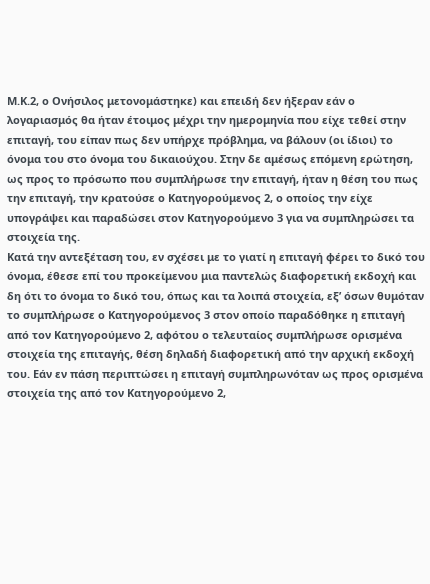Μ.Κ.2, ο Ονήσιλος μετονομάστηκε) και επειδή δεν ήξεραν εάν ο λογαριασμός θα ήταν έτοιμος μέχρι την ημερομηνία που είχε τεθεί στην επιταγή, του είπαν πως δεν υπήρχε πρόβλημα, να βάλουν (οι ίδιοι) το όνομα του στο όνομα του δικαιούχου. Στην δε αμέσως επόμενη ερώτηση, ως προς το πρόσωπο που συμπλήρωσε την επιταγή, ήταν η θέση του πως την επιταγή, την κρατούσε ο Κατηγορούμενος 2, ο οποίος την είχε υπογράψει και παραδώσει στον Κατηγορούμενο 3 για να συμπληρώσει τα στοιχεία της.
Κατά την αντεξέταση του, εν σχέσει με το γιατί η επιταγή φέρει το δικό του όνομα, έθεσε επί του προκείμενου μια παντελώς διαφορετική εκδοχή και δη ότι το όνομα το δικό του, όπως και τα λοιπά στοιχεία, εξ’ όσων θυμόταν το συμπλήρωσε ο Κατηγορούμενος 3 στον οποίο παραδόθηκε η επιταγή από τον Κατηγορούμενο 2, αφότου ο τελευταίος συμπλήρωσε ορισμένα στοιχεία της επιταγής, θέση δηλαδή διαφορετική από την αρχική εκδοχή του. Εάν εν πάση περιπτώσει η επιταγή συμπληρωνόταν ως προς ορισμένα στοιχεία της από τον Κατηγορούμενο 2,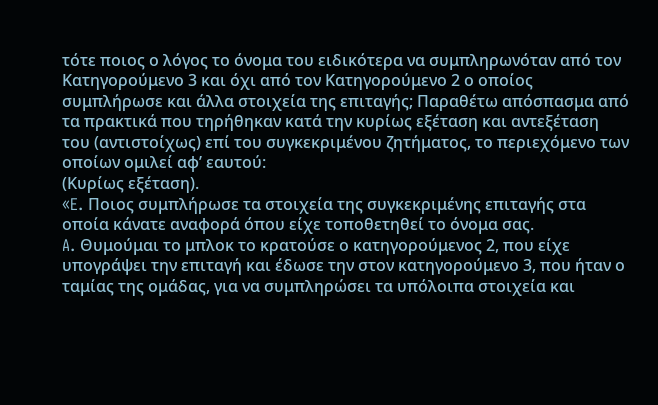τότε ποιος ο λόγος το όνομα του ειδικότερα να συμπληρωνόταν από τον Κατηγορούμενο 3 και όχι από τον Κατηγορούμενο 2 ο οποίος συμπλήρωσε και άλλα στοιχεία της επιταγής; Παραθέτω απόσπασμα από τα πρακτικά που τηρήθηκαν κατά την κυρίως εξέταση και αντεξέταση του (αντιστοίχως) επί του συγκεκριμένου ζητήματος, το περιεχόμενο των οποίων ομιλεί αφ’ εαυτού:
(Κυρίως εξέταση).
«E. Ποιος συμπλήρωσε τα στοιχεία της συγκεκριμένης επιταγής στα οποία κάνατε αναφορά όπου είχε τοποθετηθεί το όνομα σας.
A. Θυμούμαι το μπλοκ το κρατούσε ο κατηγορούμενος 2, που είχε υπογράψει την επιταγή και έδωσε την στον κατηγορούμενο 3, που ήταν ο ταμίας της ομάδας, για να συμπληρώσει τα υπόλοιπα στοιχεία και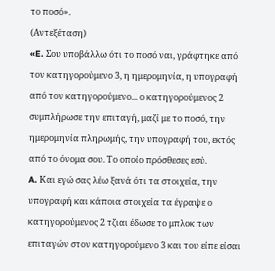το ποσό».
(Αντεξέταση)
«E. Σου υποβάλλω ότι το ποσό ναι, γράφτηκε από τον κατηγορούμενο 3, η ημερομηνία, η υπογραφή από τον κατηγορούμενο... ο κατηγορούμενος 2 συμπλήρωσε την επιταγή, μαζί με το ποσό, την ημερομηνία πληρωμής, την υπογραφή του, εκτός από το όνομα σου. Το οποίο πρόσθεσες εσύ.
A. Και εγώ σας λέω ξανά ότι τα στοιχεία, την υπογραφή και κάποια στοιχεία τα έγραψε ο κατηγορούμενος 2 τζιαι έδωσε το μπλοκ των επιταγών στον κατηγορούμενο 3 και του είπε είσαι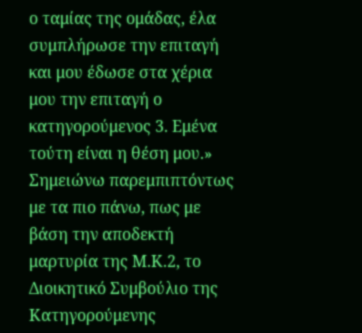ο ταμίας της ομάδας, έλα συμπλήρωσε την επιταγή και μου έδωσε στα χέρια μου την επιταγή ο κατηγορούμενος 3. Εμένα τούτη είναι η θέση μου.»
Σημειώνω παρεμπιπτόντως με τα πιο πάνω, πως με βάση την αποδεκτή μαρτυρία της Μ.Κ.2, το Διοικητικό Συμβούλιο της Κατηγορούμενης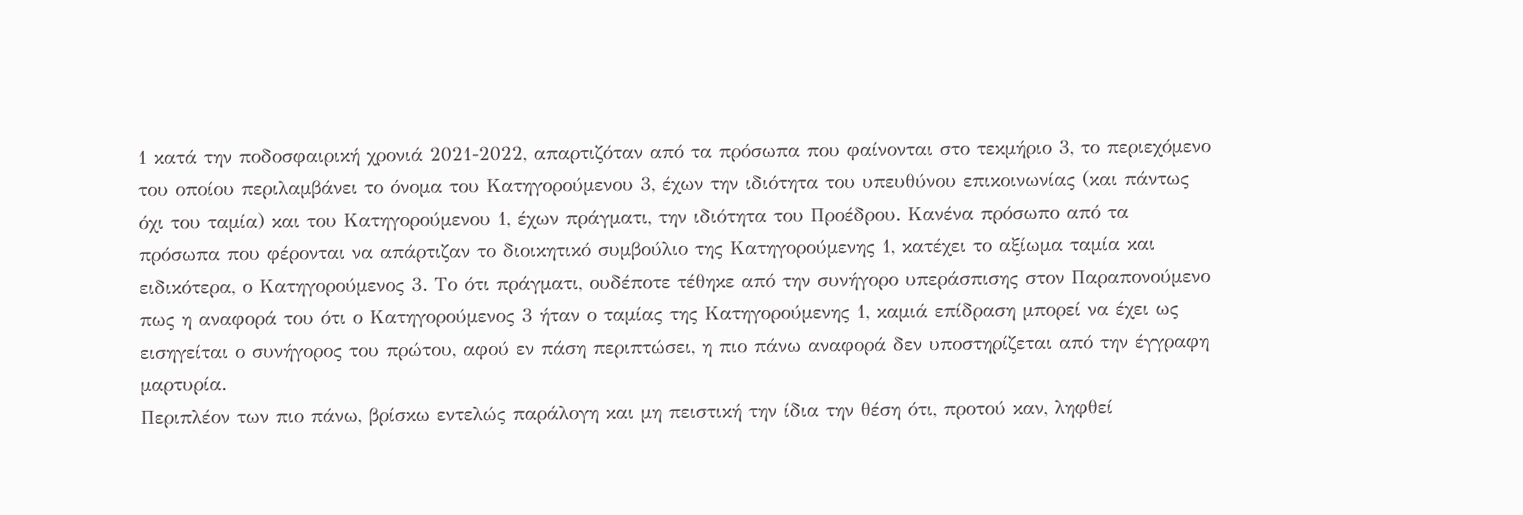1 κατά την ποδοσφαιρική χρονιά 2021-2022, απαρτιζόταν από τα πρόσωπα που φαίνονται στο τεκμήριο 3, το περιεχόμενο του οποίου περιλαμβάνει το όνομα του Κατηγορούμενου 3, έχων την ιδιότητα του υπευθύνου επικοινωνίας (και πάντως όχι του ταμία) και του Κατηγορούμενου 1, έχων πράγματι, την ιδιότητα του Προέδρου. Κανένα πρόσωπο από τα πρόσωπα που φέρονται να απάρτιζαν το διοικητικό συμβούλιο της Κατηγορούμενης 1, κατέχει το αξίωμα ταμία και ειδικότερα, ο Κατηγορούμενος 3. Το ότι πράγματι, ουδέποτε τέθηκε από την συνήγορο υπεράσπισης στον Παραπονούμενο πως η αναφορά του ότι ο Κατηγορούμενος 3 ήταν ο ταμίας της Κατηγορούμενης 1, καμιά επίδραση μπορεί να έχει ως εισηγείται ο συνήγορος του πρώτου, αφού εν πάση περιπτώσει, η πιο πάνω αναφορά δεν υποστηρίζεται από την έγγραφη μαρτυρία.
Περιπλέον των πιο πάνω, βρίσκω εντελώς παράλογη και μη πειστική την ίδια την θέση ότι, προτού καν, ληφθεί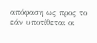απόφαση ως προς το εάν υποτίθεται οι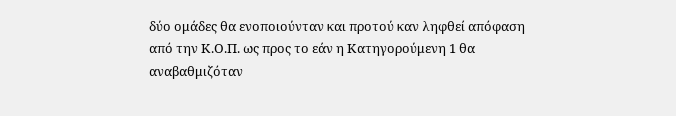δύο ομάδες θα ενοποιούνταν και προτού καν ληφθεί απόφαση από την Κ.Ο.Π. ως προς το εάν η Κατηγορούμενη 1 θα αναβαθμιζόταν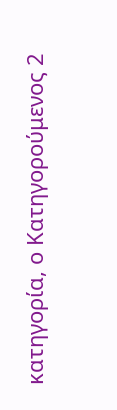κατηγορία, ο Κατηγορούμενος 2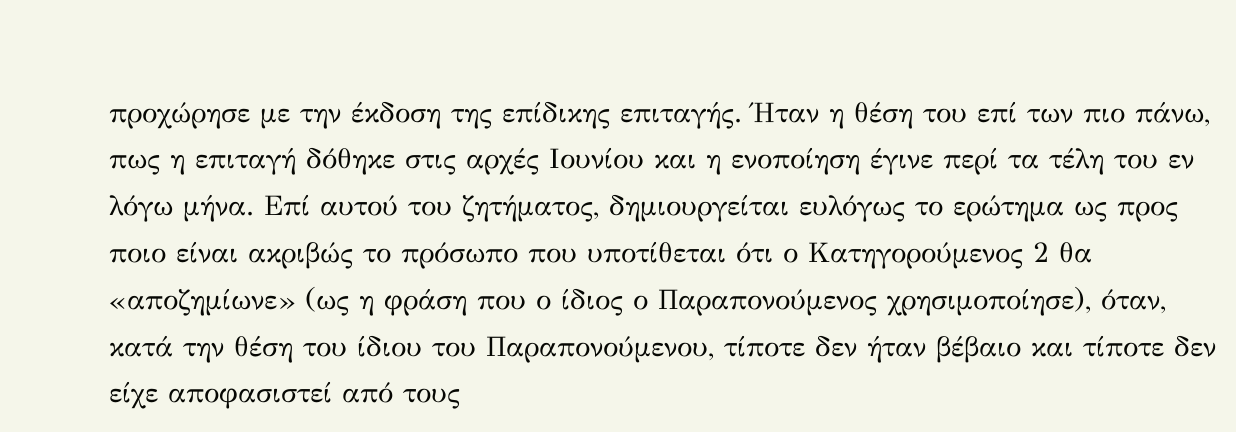προχώρησε με την έκδοση της επίδικης επιταγής. Ήταν η θέση του επί των πιο πάνω, πως η επιταγή δόθηκε στις αρχές Ιουνίου και η ενοποίηση έγινε περί τα τέλη του εν λόγω μήνα. Επί αυτού του ζητήματος, δημιουργείται ευλόγως το ερώτημα ως προς ποιο είναι ακριβώς το πρόσωπο που υποτίθεται ότι ο Κατηγορούμενος 2 θα «αποζημίωνε» (ως η φράση που ο ίδιος ο Παραπονούμενος χρησιμοποίησε), όταν, κατά την θέση του ίδιου του Παραπονούμενου, τίποτε δεν ήταν βέβαιο και τίποτε δεν είχε αποφασιστεί από τους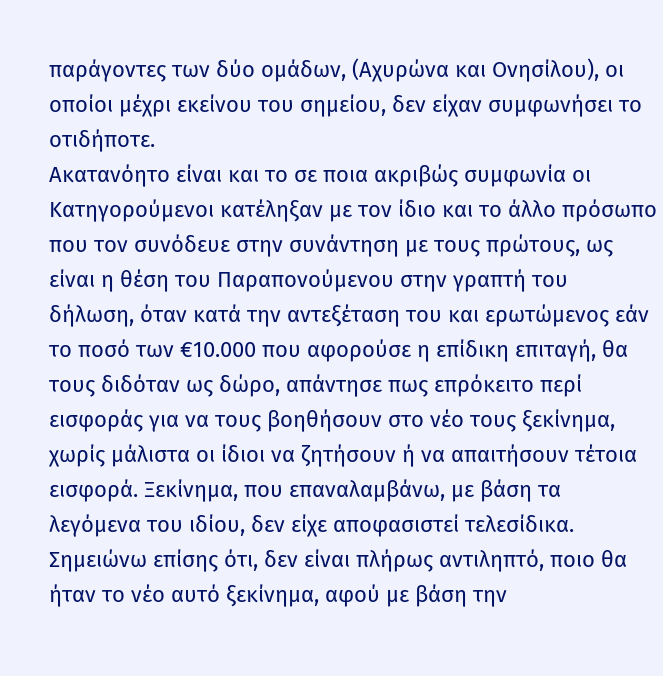παράγοντες των δύο ομάδων, (Αχυρώνα και Ονησίλου), οι οποίοι μέχρι εκείνου του σημείου, δεν είχαν συμφωνήσει το οτιδήποτε.
Ακατανόητο είναι και το σε ποια ακριβώς συμφωνία οι Κατηγορούμενοι κατέληξαν με τον ίδιο και το άλλο πρόσωπο που τον συνόδευε στην συνάντηση με τους πρώτους, ως είναι η θέση του Παραπονούμενου στην γραπτή του δήλωση, όταν κατά την αντεξέταση του και ερωτώμενος εάν το ποσό των €10.000 που αφορούσε η επίδικη επιταγή, θα τους διδόταν ως δώρο, απάντησε πως επρόκειτο περί εισφοράς για να τους βοηθήσουν στο νέο τους ξεκίνημα, χωρίς μάλιστα οι ίδιοι να ζητήσουν ή να απαιτήσουν τέτοια εισφορά. Ξεκίνημα, που επαναλαμβάνω, με βάση τα λεγόμενα του ιδίου, δεν είχε αποφασιστεί τελεσίδικα. Σημειώνω επίσης ότι, δεν είναι πλήρως αντιληπτό, ποιο θα ήταν το νέο αυτό ξεκίνημα, αφού με βάση την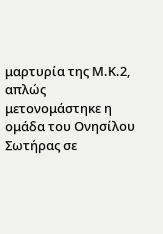μαρτυρία της Μ.Κ.2, απλώς μετονομάστηκε η ομάδα του Ονησίλου Σωτήρας σε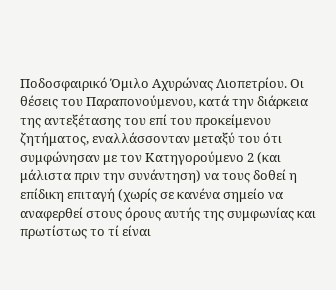Ποδοσφαιρικό Όμιλο Αχυρώνας Λιοπετρίου. Οι θέσεις του Παραπονούμενου, κατά την διάρκεια της αντεξέτασης του επί του προκείμενου ζητήματος, εναλλάσσονταν μεταξύ του ότι συμφώνησαν με τον Κατηγορούμενο 2 (και μάλιστα πριν την συνάντηση) να τους δοθεί η επίδικη επιταγή (χωρίς σε κανένα σημείο να αναφερθεί στους όρους αυτής της συμφωνίας και πρωτίστως το τί είναι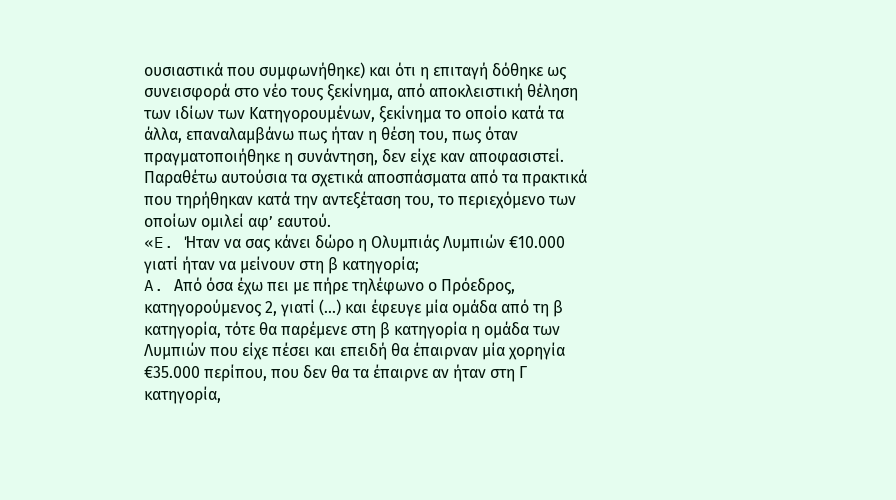ουσιαστικά που συμφωνήθηκε) και ότι η επιταγή δόθηκε ως συνεισφορά στο νέο τους ξεκίνημα, από αποκλειστική θέληση των ιδίων των Κατηγορουμένων, ξεκίνημα το οποίο κατά τα άλλα, επαναλαμβάνω πως ήταν η θέση του, πως όταν πραγματοποιήθηκε η συνάντηση, δεν είχε καν αποφασιστεί.
Παραθέτω αυτούσια τα σχετικά αποσπάσματα από τα πρακτικά που τηρήθηκαν κατά την αντεξέταση του, το περιεχόμενο των οποίων ομιλεί αφ’ εαυτού.
«E. Ήταν να σας κάνει δώρο η Ολυμπιάς Λυμπιών €10.000 γιατί ήταν να μείνουν στη β κατηγορία;
A. Από όσα έχω πει με πήρε τηλέφωνο ο Πρόεδρος, κατηγορούμενος 2, γιατί (...) και έφευγε μία ομάδα από τη β κατηγορία, τότε θα παρέμενε στη β κατηγορία η ομάδα των Λυμπιών που είχε πέσει και επειδή θα έπαιρναν μία χορηγία €35.000 περίπου, που δεν θα τα έπαιρνε αν ήταν στη Γ κατηγορία,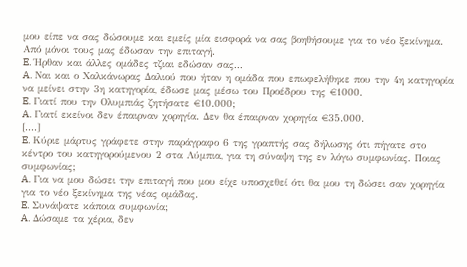μου είπε να σας δώσουμε και εμείς μία εισφορά να σας βοηθήσουμε για το νέο ξεκίνημα. Από μόνοι τους μας έδωσαν την επιταγή.
E. Ήρθαν και άλλες ομάδες τζιαι εδώσαν σας...
A. Ναι και ο Χαλκάνωρας Δαλιού που ήταν η ομάδα που επωφελήθηκε που την 4η κατηγορία να μείνει στην 3η κατηγορία, έδωσε μας μέσω του Προέδρου της €1000.
E. Γιατί που την Ολυμπιάς ζητήσατε €10.000;
A. Γιατί εκείνοι δεν έπαιρναν χορηγία. Δεν θα έπαιρναν χορηγία €35.000.
[....]
E. Κύριε μάρτυς γράφετε στην παράγραφο 6 της γραπτής σας δήλωσης ότι πήγατε στο κέντρο του κατηγορούμενου 2 στα Λύμπια, για τη σύναψη της εν λόγω συμφωνίας. Ποιας συμφωνίας;
A. Για να μου δώσει την επιταγή που μου είχε υποσχεθεί ότι θα μου τη δώσει σαν χορηγία για το νέο ξεκίνημα της νέας ομάδας.
E. Συνάψατε κάποια συμφωνία;
A. Δώσαμε τα χέρια, δεν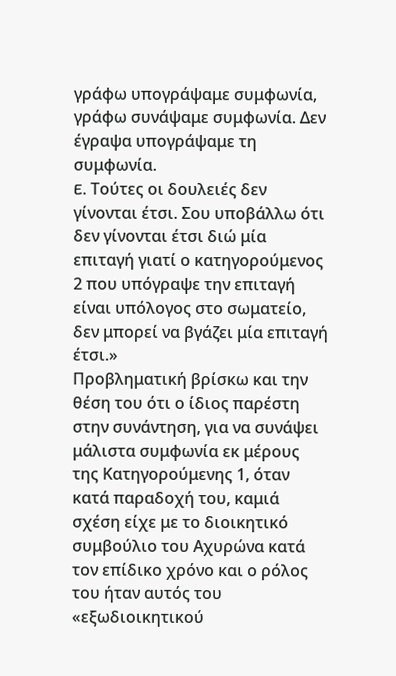γράφω υπογράψαμε συμφωνία, γράφω συνάψαμε συμφωνία. Δεν έγραψα υπογράψαμε τη συμφωνία.
E. Τούτες οι δουλειές δεν γίνονται έτσι. Σου υποβάλλω ότι δεν γίνονται έτσι διώ μία επιταγή γιατί ο κατηγορούμενος 2 που υπόγραψε την επιταγή είναι υπόλογος στο σωματείο, δεν μπορεί να βγάζει μία επιταγή έτσι.»
Προβληματική βρίσκω και την θέση του ότι ο ίδιος παρέστη στην συνάντηση, για να συνάψει μάλιστα συμφωνία εκ μέρους της Κατηγορούμενης 1, όταν κατά παραδοχή του, καμιά σχέση είχε με το διοικητικό συμβούλιο του Αχυρώνα κατά τον επίδικο χρόνο και ο ρόλος του ήταν αυτός του «εξωδιοικητικού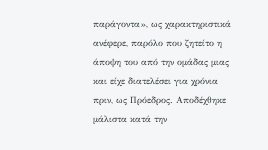παράγοντα», ως χαρακτηριστικά ανέφερε, παρόλο που ζητείτο η άποψη του από την ομάδας μιας και είχε διατελέσει για χρόνια πριν, ως Πρόεδρος. Αποδέχθηκε μάλιστα κατά την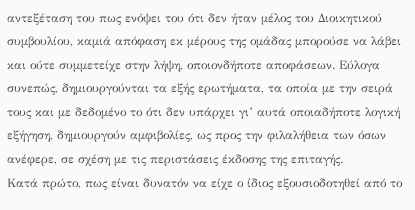αντεξέταση του πως ενόψει του ότι δεν ήταν μέλος του Διοικητικού συμβουλίου, καμιά απόφαση εκ μέρους της ομάδας μπορούσε να λάβει και ούτε συμμετείχε στην λήψη, οποιονδήποτε αποφάσεων. Εύλογα συνεπώς, δημιουργούνται τα εξής ερωτήματα, τα οποία με την σειρά τους και με δεδομένο το ότι δεν υπάρχει γι’ αυτά οποιαδήποτε λογική εξήγηση, δημιουργούν αμφιβολίες, ως προς την φιλαλήθεια των όσων ανέφερε, σε σχέση με τις περιστάσεις έκδοσης της επιταγής.
Κατά πρώτο, πως είναι δυνατόν να είχε ο ίδιος εξουσιοδοτηθεί από το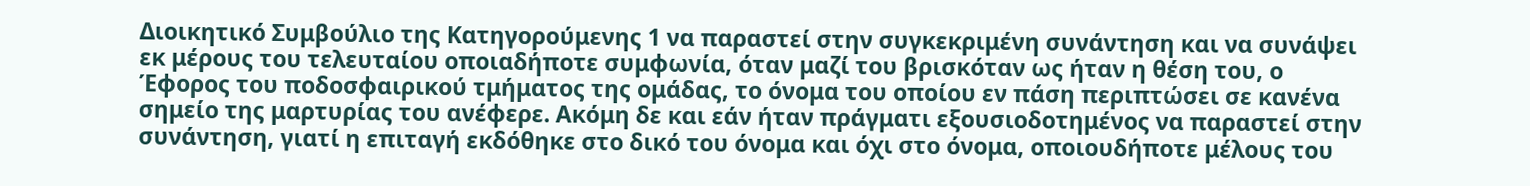Διοικητικό Συμβούλιο της Κατηγορούμενης 1 να παραστεί στην συγκεκριμένη συνάντηση και να συνάψει εκ μέρους του τελευταίου οποιαδήποτε συμφωνία, όταν μαζί του βρισκόταν ως ήταν η θέση του, ο Έφορος του ποδοσφαιρικού τμήματος της ομάδας, το όνομα του οποίου εν πάση περιπτώσει σε κανένα σημείο της μαρτυρίας του ανέφερε. Ακόμη δε και εάν ήταν πράγματι εξουσιοδοτημένος να παραστεί στην συνάντηση, γιατί η επιταγή εκδόθηκε στο δικό του όνομα και όχι στο όνομα, οποιουδήποτε μέλους του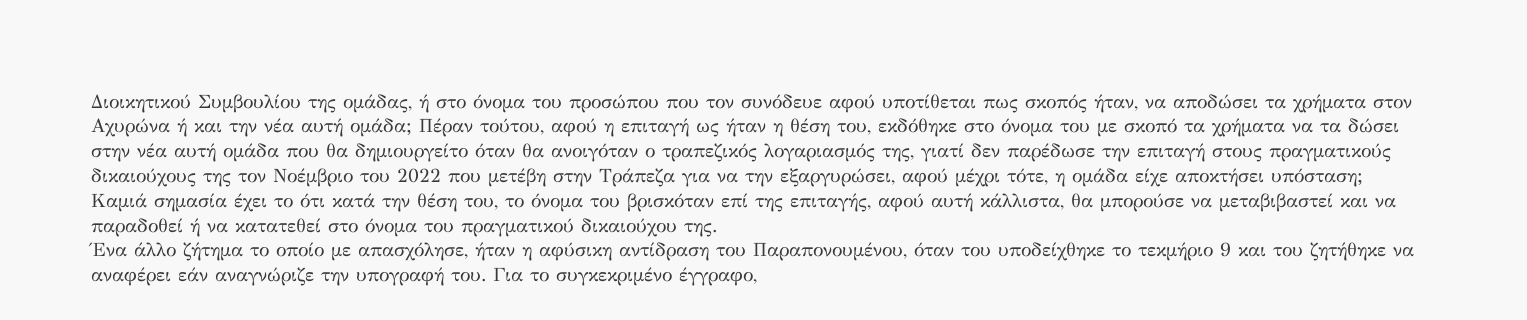Διοικητικού Συμβουλίου της ομάδας, ή στο όνομα του προσώπου που τον συνόδευε αφού υποτίθεται πως σκοπός ήταν, να αποδώσει τα χρήματα στον Αχυρώνα ή και την νέα αυτή ομάδα; Πέραν τούτου, αφού η επιταγή ως ήταν η θέση του, εκδόθηκε στο όνομα του με σκοπό τα χρήματα να τα δώσει στην νέα αυτή ομάδα που θα δημιουργείτο όταν θα ανοιγόταν ο τραπεζικός λογαριασμός της, γιατί δεν παρέδωσε την επιταγή στους πραγματικούς δικαιούχους της τον Νοέμβριο του 2022 που μετέβη στην Τράπεζα για να την εξαργυρώσει, αφού μέχρι τότε, η ομάδα είχε αποκτήσει υπόσταση; Καμιά σημασία έχει το ότι κατά την θέση του, το όνομα του βρισκόταν επί της επιταγής, αφού αυτή κάλλιστα, θα μπορούσε να μεταβιβαστεί και να παραδοθεί ή να κατατεθεί στο όνομα του πραγματικού δικαιούχου της.
Ένα άλλο ζήτημα το οποίο με απασχόλησε, ήταν η αφύσικη αντίδραση του Παραπονουμένου, όταν του υποδείχθηκε το τεκμήριο 9 και του ζητήθηκε να αναφέρει εάν αναγνώριζε την υπογραφή του. Για το συγκεκριμένο έγγραφο,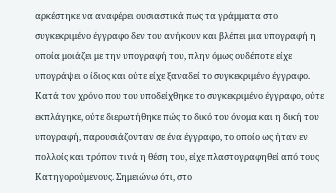αρκέστηκε να αναφέρει ουσιαστικά πως τα γράμματα στο συγκεκριμένο έγγραφο δεν του ανήκουν και βλέπει μια υπογραφή η οποία μοιάζει με την υπογραφή του, πλην όμως ουδέποτε είχε υπογράψει ο ίδιος και ούτε είχε ξαναδεί το συγκεκριμένο έγγραφο. Κατά τον χρόνο που του υποδείχθηκε το συγκεκριμένο έγγραφο, ούτε εκπλάγηκε, ούτε διερωτήθηκε πώς το δικό του όνομα και η δική του υπογραφή, παρουσιάζονταν σε ένα έγγραφο, το οποίο ως ήταν εν πολλοίς και τρόπον τινά η θέση του, είχε πλαστογραφηθεί από τους Κατηγορούμενους. Σημειώνω ότι, στο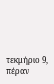τεκμήριο 9, πέραν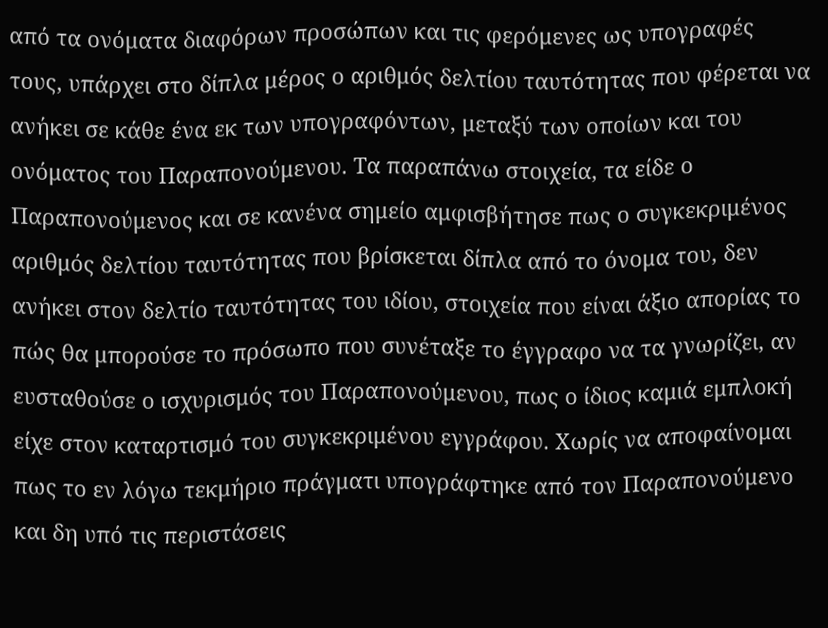από τα ονόματα διαφόρων προσώπων και τις φερόμενες ως υπογραφές τους, υπάρχει στο δίπλα μέρος ο αριθμός δελτίου ταυτότητας που φέρεται να ανήκει σε κάθε ένα εκ των υπογραφόντων, μεταξύ των οποίων και του ονόματος του Παραπονούμενου. Τα παραπάνω στοιχεία, τα είδε ο Παραπονούμενος και σε κανένα σημείο αμφισβήτησε πως ο συγκεκριμένος αριθμός δελτίου ταυτότητας που βρίσκεται δίπλα από το όνομα του, δεν ανήκει στον δελτίο ταυτότητας του ιδίου, στοιχεία που είναι άξιο απορίας το πώς θα μπορούσε το πρόσωπο που συνέταξε το έγγραφο να τα γνωρίζει, αν ευσταθούσε ο ισχυρισμός του Παραπονούμενου, πως ο ίδιος καμιά εμπλοκή είχε στον καταρτισμό του συγκεκριμένου εγγράφου. Χωρίς να αποφαίνομαι πως το εν λόγω τεκμήριο πράγματι υπογράφτηκε από τον Παραπονούμενο και δη υπό τις περιστάσεις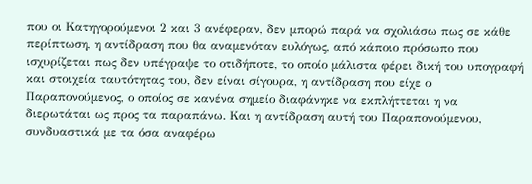που οι Κατηγορούμενοι 2 και 3 ανέφεραν, δεν μπορώ παρά να σχολιάσω πως σε κάθε περίπτωση, η αντίδραση που θα αναμενόταν ευλόγως, από κάποιο πρόσωπο που ισχυρίζεται πως δεν υπέγραψε το οτιδήποτε, το οποίο μάλιστα φέρει δική του υπογραφή και στοιχεία ταυτότητας του, δεν είναι σίγουρα, η αντίδραση που είχε ο Παραπονούμενος, ο οποίος σε κανένα σημείο διαφάνηκε να εκπλήττεται η να διερωτάται ως προς τα παραπάνω. Και η αντίδραση αυτή του Παραπονούμενου, συνδυαστικά με τα όσα αναφέρω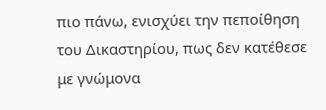πιο πάνω, ενισχύει την πεποίθηση του Δικαστηρίου, πως δεν κατέθεσε με γνώμονα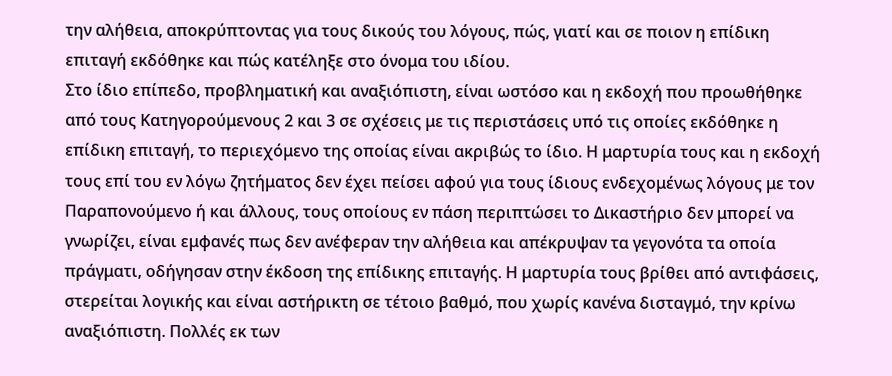την αλήθεια, αποκρύπτοντας για τους δικούς του λόγους, πώς, γιατί και σε ποιον η επίδικη επιταγή εκδόθηκε και πώς κατέληξε στο όνομα του ιδίου.
Στο ίδιο επίπεδο, προβληματική και αναξιόπιστη, είναι ωστόσο και η εκδοχή που προωθήθηκε από τους Κατηγορούμενους 2 και 3 σε σχέσεις με τις περιστάσεις υπό τις οποίες εκδόθηκε η επίδικη επιταγή, το περιεχόμενο της οποίας είναι ακριβώς το ίδιο. Η μαρτυρία τους και η εκδοχή τους επί του εν λόγω ζητήματος δεν έχει πείσει αφού για τους ίδιους ενδεχομένως λόγους με τον Παραπονούμενο ή και άλλους, τους οποίους εν πάση περιπτώσει το Δικαστήριο δεν μπορεί να γνωρίζει, είναι εμφανές πως δεν ανέφεραν την αλήθεια και απέκρυψαν τα γεγονότα τα οποία πράγματι, οδήγησαν στην έκδοση της επίδικης επιταγής. Η μαρτυρία τους βρίθει από αντιφάσεις, στερείται λογικής και είναι αστήρικτη σε τέτοιο βαθμό, που χωρίς κανένα δισταγμό, την κρίνω αναξιόπιστη. Πολλές εκ των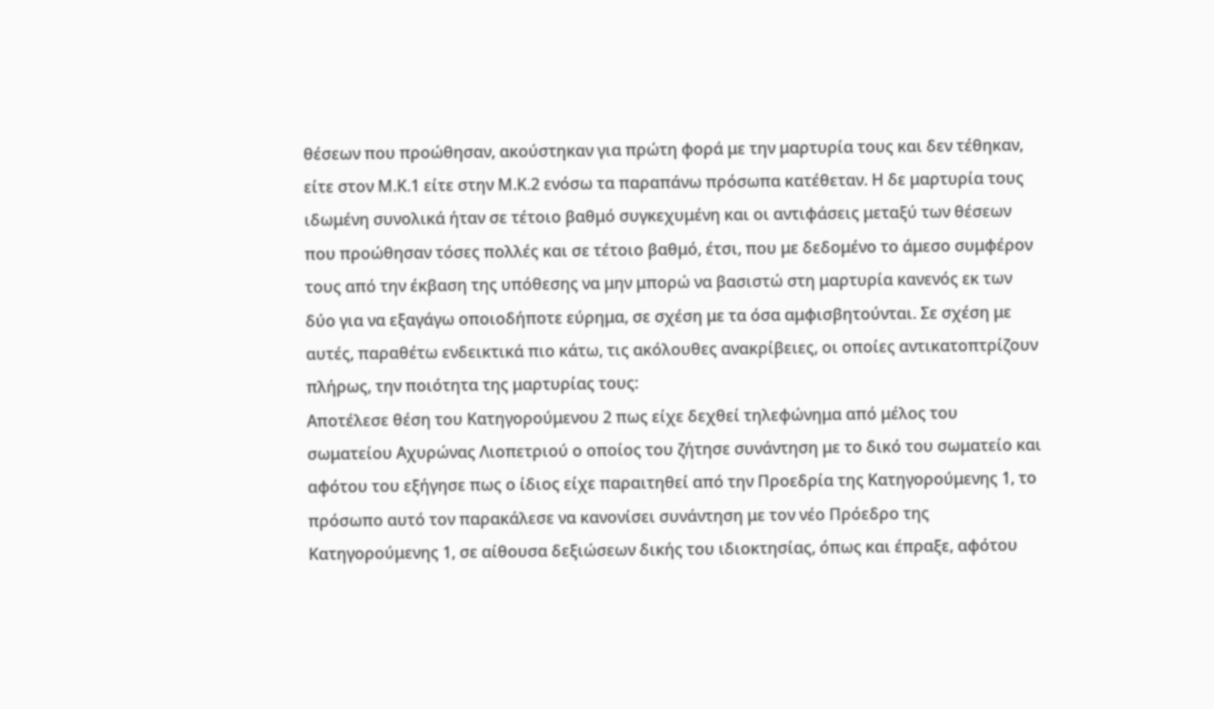θέσεων που προώθησαν, ακούστηκαν για πρώτη φορά με την μαρτυρία τους και δεν τέθηκαν, είτε στον Μ.Κ.1 είτε στην Μ.Κ.2 ενόσω τα παραπάνω πρόσωπα κατέθεταν. Η δε μαρτυρία τους ιδωμένη συνολικά ήταν σε τέτοιο βαθμό συγκεχυμένη και οι αντιφάσεις μεταξύ των θέσεων που προώθησαν τόσες πολλές και σε τέτοιο βαθμό, έτσι, που με δεδομένο το άμεσο συμφέρον τους από την έκβαση της υπόθεσης να μην μπορώ να βασιστώ στη μαρτυρία κανενός εκ των δύο για να εξαγάγω οποιοδήποτε εύρημα, σε σχέση με τα όσα αμφισβητούνται. Σε σχέση με αυτές, παραθέτω ενδεικτικά πιο κάτω, τις ακόλουθες ανακρίβειες, οι οποίες αντικατοπτρίζουν πλήρως, την ποιότητα της μαρτυρίας τους:
Αποτέλεσε θέση του Κατηγορούμενου 2 πως είχε δεχθεί τηλεφώνημα από μέλος του σωματείου Αχυρώνας Λιοπετριού ο οποίος του ζήτησε συνάντηση με το δικό του σωματείο και αφότου του εξήγησε πως ο ίδιος είχε παραιτηθεί από την Προεδρία της Κατηγορούμενης 1, το πρόσωπο αυτό τον παρακάλεσε να κανονίσει συνάντηση με τον νέο Πρόεδρο της Κατηγορούμενης 1, σε αίθουσα δεξιώσεων δικής του ιδιοκτησίας, όπως και έπραξε, αφότου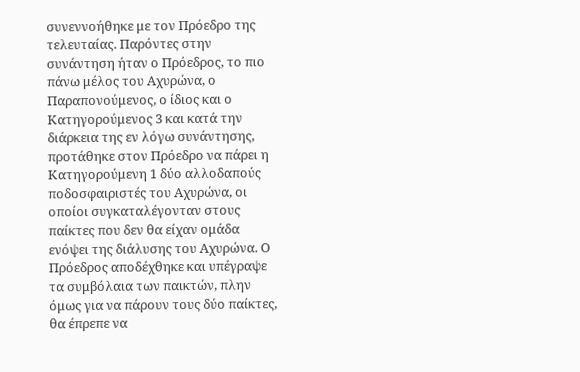συνεννοήθηκε με τον Πρόεδρο της τελευταίας. Παρόντες στην συνάντηση ήταν ο Πρόεδρος, το πιο πάνω μέλος του Αχυρώνα, ο Παραπονούμενος, ο ίδιος και ο Κατηγορούμενος 3 και κατά την διάρκεια της εν λόγω συνάντησης, προτάθηκε στον Πρόεδρο να πάρει η Κατηγορούμενη 1 δύο αλλοδαπούς ποδοσφαιριστές του Αχυρώνα, οι οποίοι συγκαταλέγονταν στους παίκτες που δεν θα είχαν ομάδα ενόψει της διάλυσης του Αχυρώνα. Ο Πρόεδρος αποδέχθηκε και υπέγραψε τα συμβόλαια των παικτών, πλην όμως για να πάρουν τους δύο παίκτες, θα έπρεπε να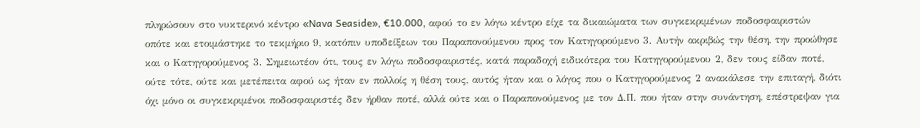πληρώσουν στο νυκτερινό κέντρο «Nava Seaside», €10.000, αφού το εν λόγω κέντρο είχε τα δικαιώματα των συγκεκριμένων ποδοσφαιριστών οπότε και ετοιμάστηκε το τεκμήριο 9, κατόπιν υποδείξεων του Παραπονούμενου προς τον Κατηγορούμενο 3. Αυτήν ακριβώς την θέση, την προώθησε και ο Κατηγορούμενος 3. Σημειωτέον ότι, τους εν λόγω ποδοσφαιριστές, κατά παραδοχή ειδικότερα του Κατηγορούμενου 2, δεν τους είδαν ποτέ, ούτε τότε, ούτε και μετέπειτα αφού ως ήταν εν πολλοίς η θέση τους, αυτός ήταν και ο λόγος που ο Κατηγορούμενος 2 ανακάλεσε την επιταγή, διότι όχι μόνο οι συγκεκριμένοι ποδοσφαιριστές δεν ήρθαν ποτέ, αλλά ούτε και ο Παραπονούμενος με τον Δ.Π. που ήταν στην συνάντηση, επέστρεψαν για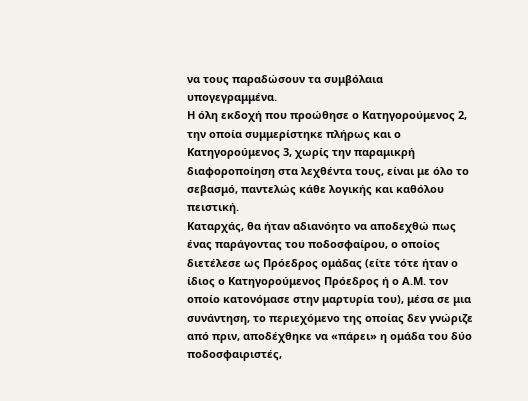να τους παραδώσουν τα συμβόλαια υπογεγραμμένα.
Η όλη εκδοχή που προώθησε ο Κατηγορούμενος 2, την οποία συμμερίστηκε πλήρως και ο Κατηγορούμενος 3, χωρίς την παραμικρή διαφοροποίηση στα λεχθέντα τους, είναι με όλο το σεβασμό, παντελώς κάθε λογικής και καθόλου πειστική.
Καταρχάς, θα ήταν αδιανόητο να αποδεχθώ πως ένας παράγοντας του ποδοσφαίρου, ο οποίος διετέλεσε ως Πρόεδρος ομάδας (είτε τότε ήταν ο ίδιος ο Κατηγορούμενος Πρόεδρος ή ο Α.Μ. τον οποίο κατονόμασε στην μαρτυρία του), μέσα σε μια συνάντηση, το περιεχόμενο της οποίας δεν γνώριζε από πριν, αποδέχθηκε να «πάρει» η ομάδα του δύο ποδοσφαιριστές,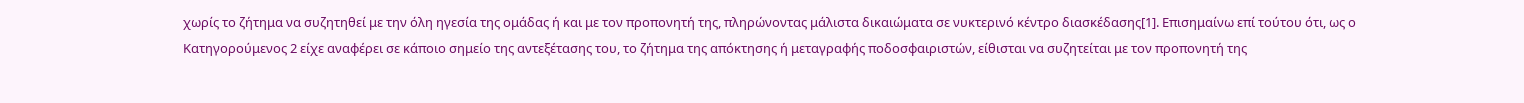χωρίς το ζήτημα να συζητηθεί με την όλη ηγεσία της ομάδας ή και με τον προπονητή της, πληρώνοντας μάλιστα δικαιώματα σε νυκτερινό κέντρο διασκέδασης[1]. Επισημαίνω επί τούτου ότι, ως ο Κατηγορούμενος 2 είχε αναφέρει σε κάποιο σημείο της αντεξέτασης του, το ζήτημα της απόκτησης ή μεταγραφής ποδοσφαιριστών, είθισται να συζητείται με τον προπονητή της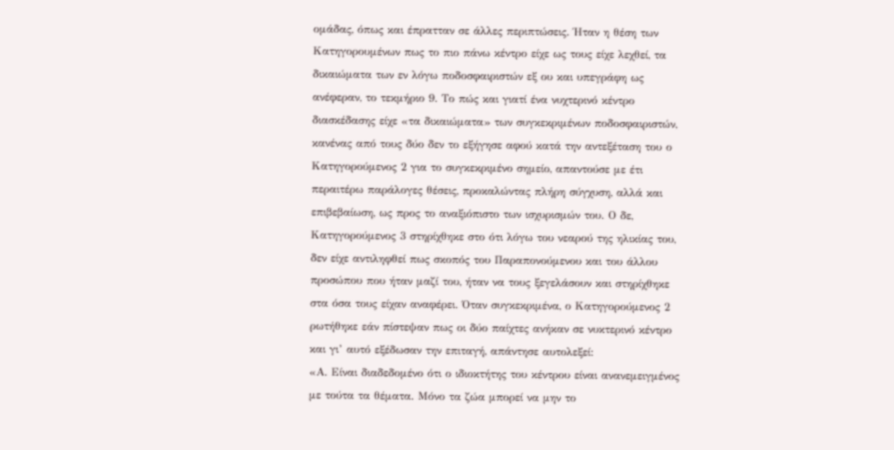ομάδας, όπως και έπρατταν σε άλλες περιπτώσεις. Ήταν η θέση των Κατηγορουμένων πως το πιο πάνω κέντρο είχε ως τους είχε λεχθεί, τα δικαιώματα των εν λόγω ποδοσφαιριστών εξ ου και υπεγράφη ως ανέφεραν, το τεκμήριο 9. Το πώς και γιατί ένα νυχτερινό κέντρο διασκέδασης είχε «τα δικαιώματα» των συγκεκριμένων ποδοσφαιριστών, κανένας από τους δύο δεν το εξήγησε αφού κατά την αντεξέταση του ο Κατηγορούμενος 2 για το συγκεκριμένο σημείο, απαντούσε με έτι περαιτέρω παράλογες θέσεις, προκαλώντας πλήρη σύγχυση, αλλά και επιβεβαίωση, ως προς το αναξιόπιστο των ισχυρισμών του. Ο δε, Κατηγορούμενος 3 στηρίχθηκε στο ότι λόγω του νεαρού της ηλικίας του, δεν είχε αντιληφθεί πως σκοπός του Παραπονούμενου και του άλλου προσώπου που ήταν μαζί του, ήταν να τους ξεγελάσουν και στηρίχθηκε στα όσα τους είχαν αναφέρει. Όταν συγκεκριμένα, ο Κατηγορούμενος 2 ρωτήθηκε εάν πίστεψαν πως οι δύο παίχτες ανήκαν σε νυκτερινό κέντρο και γι’ αυτό εξέδωσαν την επιταγή, απάντησε αυτολεξεί:
«Α. Είναι διαδεδομένο ότι ο ιδιοκτήτης του κέντρου είναι ανανεμειγμένος με τούτα τα θέματα. Μόνο τα ζώα μπορεί να μην το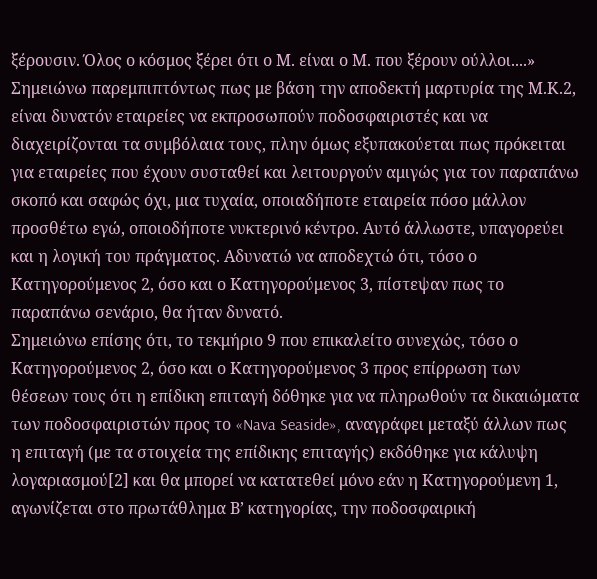ξέρουσιν. Όλος ο κόσμος ξέρει ότι ο Μ. είναι ο Μ. που ξέρουν ούλλοι....»
Σημειώνω παρεμπιπτόντως πως με βάση την αποδεκτή μαρτυρία της Μ.Κ.2, είναι δυνατόν εταιρείες να εκπροσωπούν ποδοσφαιριστές και να διαχειρίζονται τα συμβόλαια τους, πλην όμως εξυπακούεται πως πρόκειται για εταιρείες που έχουν συσταθεί και λειτουργούν αμιγώς για τον παραπάνω σκοπό και σαφώς όχι, μια τυχαία, οποιαδήποτε εταιρεία πόσο μάλλον προσθέτω εγώ, οποιοδήποτε νυκτερινό κέντρο. Αυτό άλλωστε, υπαγορεύει και η λογική του πράγματος. Αδυνατώ να αποδεχτώ ότι, τόσο ο Κατηγορούμενος 2, όσο και ο Κατηγορούμενος 3, πίστεψαν πως το παραπάνω σενάριο, θα ήταν δυνατό.
Σημειώνω επίσης ότι, το τεκμήριο 9 που επικαλείτο συνεχώς, τόσο ο Κατηγορούμενος 2, όσο και ο Κατηγορούμενος 3 προς επίρρωση των θέσεων τους ότι η επίδικη επιταγή δόθηκε για να πληρωθούν τα δικαιώματα των ποδοσφαιριστών προς το «Nava Seaside», αναγράφει μεταξύ άλλων πως η επιταγή (με τα στοιχεία της επίδικης επιταγής) εκδόθηκε για κάλυψη λογαριασμού[2] και θα μπορεί να κατατεθεί μόνο εάν η Κατηγορούμενη 1, αγωνίζεται στο πρωτάθλημα Β’ κατηγορίας, την ποδοσφαιρική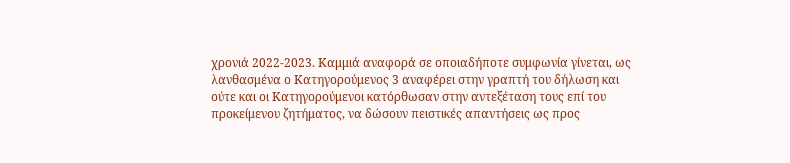χρονιά 2022-2023. Καμμιά αναφορά σε οποιαδήποτε συμφωνία γίνεται, ως λανθασμένα ο Κατηγορούμενος 3 αναφέρει στην γραπτή του δήλωση και ούτε και οι Κατηγορούμενοι κατόρθωσαν στην αντεξέταση τους επί του προκείμενου ζητήματος, να δώσουν πειστικές απαντήσεις ως προς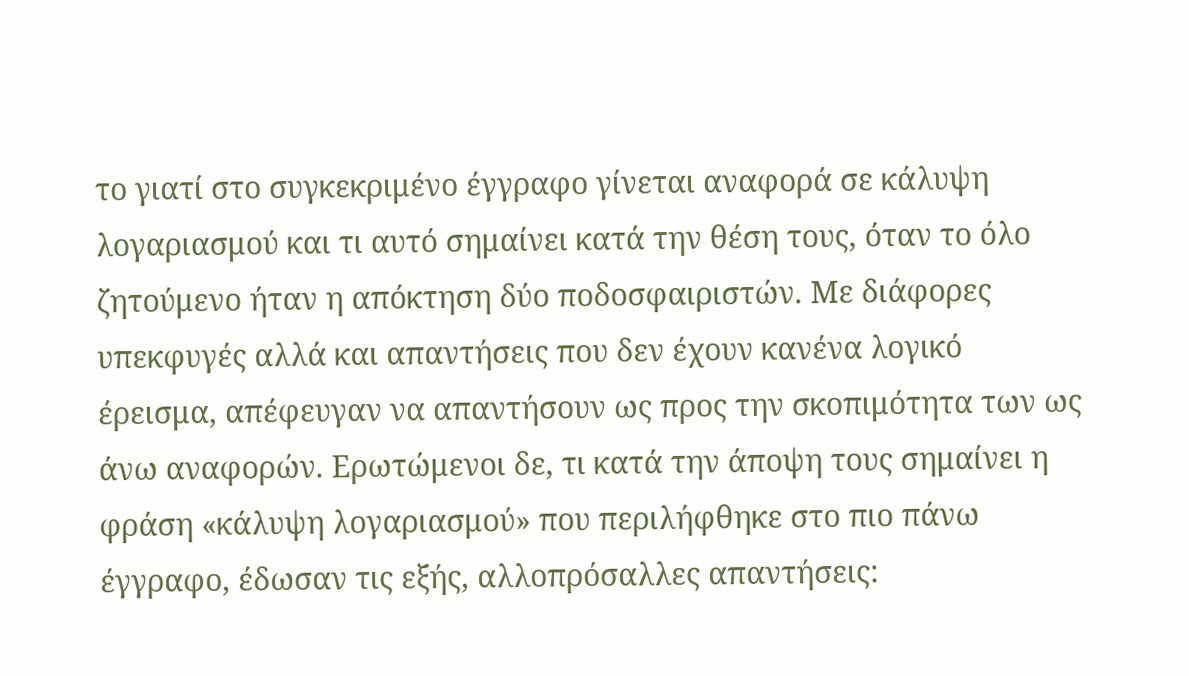το γιατί στο συγκεκριμένο έγγραφο γίνεται αναφορά σε κάλυψη λογαριασμού και τι αυτό σημαίνει κατά την θέση τους, όταν το όλο ζητούμενο ήταν η απόκτηση δύο ποδοσφαιριστών. Με διάφορες υπεκφυγές αλλά και απαντήσεις που δεν έχουν κανένα λογικό έρεισμα, απέφευγαν να απαντήσουν ως προς την σκοπιμότητα των ως άνω αναφορών. Ερωτώμενοι δε, τι κατά την άποψη τους σημαίνει η φράση «κάλυψη λογαριασμού» που περιλήφθηκε στο πιο πάνω έγγραφο, έδωσαν τις εξής, αλλοπρόσαλλες απαντήσεις: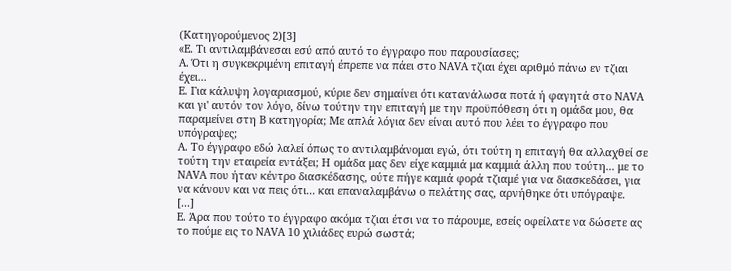(Kατηγορούμενος 2)[3]
«E. Τι αντιλαμβάνεσαι εσύ από αυτό το έγγραφο που παρουσίασες;
A. Ότι η συγκεκριμένη επιταγή έπρεπε να πάει στο NAVA τζιαι έχει αριθμό πάνω εν τζιαι έχει...
E. Για κάλυψη λογαριασμού, κύριε δεν σημαίνει ότι κατανάλωσα ποτά ή φαγητά στο NAVA και γι' αυτόν τον λόγο, δίνω τούτην την επιταγή με την προϋπόθεση ότι η ομάδα μου, θα παραμείνει στη Β κατηγορία; Με απλά λόγια δεν είναι αυτό που λέει το έγγραφο που υπόγραψες;
A. Το έγγραφο εδώ λαλεί όπως το αντιλαμβάνομαι εγώ, ότι τούτη η επιταγή θα αλλαχθεί σε τούτη την εταιρεία εντάξει; Η ομάδα μας δεν είχε καμμιά μα καμμιά άλλη που τούτη... με το NAVA που ήταν κέντρο διασκέδασης, ούτε πήγε καμιά φορά τζιαμέ για να διασκεδάσει, για να κάνουν και να πεις ότι... και επαναλαμβάνω ο πελάτης σας, αρνήθηκε ότι υπόγραψε.
[...]
E. Άρα που τούτο το έγγραφο ακόμα τζιαι έτσι να το πάρουμε, εσείς οφείλατε να δώσετε ας το πούμε εις το NAVA 10 χιλιάδες ευρώ σωστά;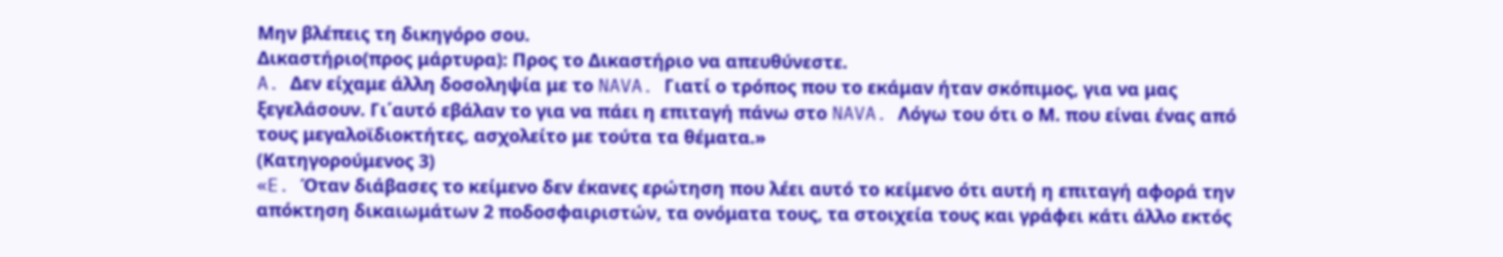Μην βλέπεις τη δικηγόρο σου.
Δικαστήριο(προς μάρτυρα): Προς το Δικαστήριο να απευθύνεστε.
A. Δεν είχαμε άλλη δοσοληψία με το NAVA. Γιατί ο τρόπος που το εκάμαν ήταν σκόπιμος, για να μας ξεγελάσουν. Γι΄αυτό εβάλαν το για να πάει η επιταγή πάνω στο NAVA. Λόγω του ότι ο Μ. που είναι ένας από τους μεγαλοϊδιοκτήτες, ασχολείτο με τούτα τα θέματα.»
(Κατηγορούμενος 3)
«E. Όταν διάβασες το κείμενο δεν έκανες ερώτηση που λέει αυτό το κείμενο ότι αυτή η επιταγή αφορά την απόκτηση δικαιωμάτων 2 ποδοσφαιριστών, τα ονόματα τους, τα στοιχεία τους και γράφει κάτι άλλο εκτός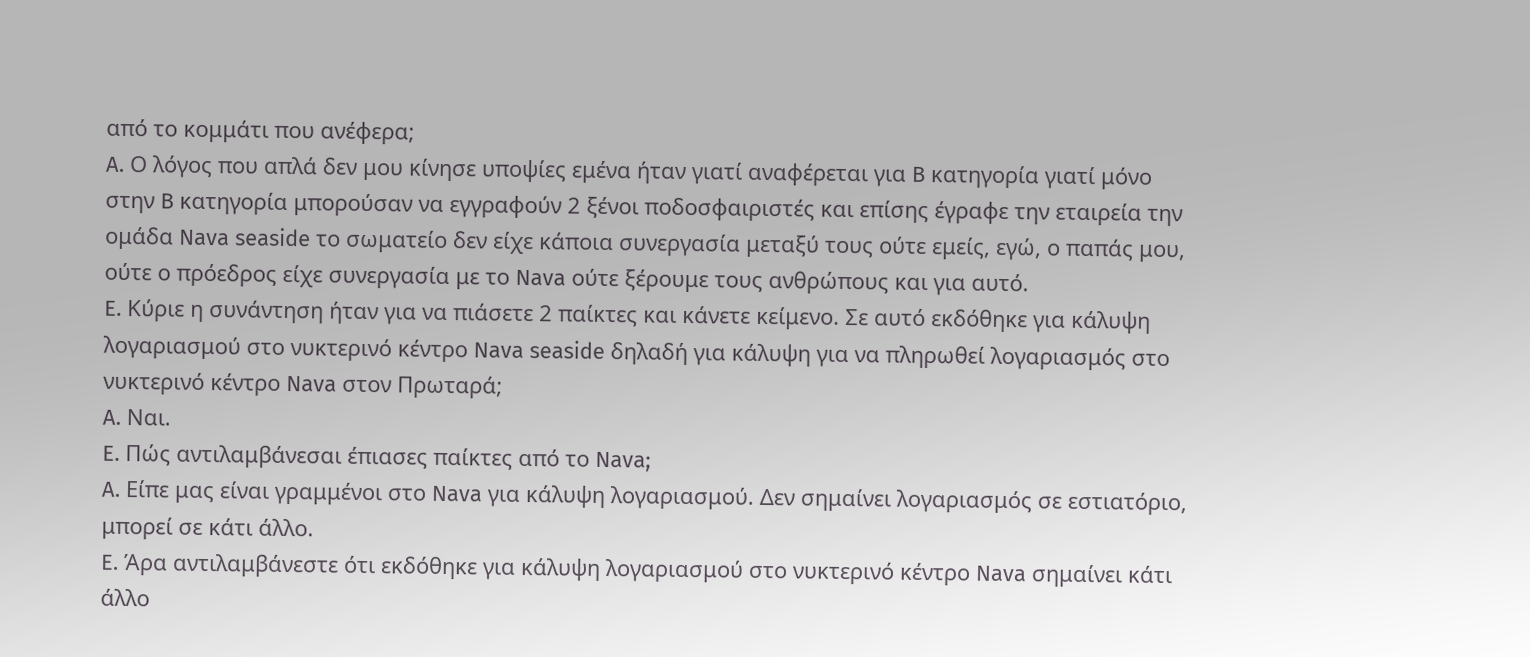από το κομμάτι που ανέφερα;
A. Ο λόγος που απλά δεν μου κίνησε υποψίες εμένα ήταν γιατί αναφέρεται για B κατηγορία γιατί μόνο στην B κατηγορία μπορούσαν να εγγραφούν 2 ξένοι ποδοσφαιριστές και επίσης έγραφε την εταιρεία την ομάδα Nava seaside το σωματείο δεν είχε κάποια συνεργασία μεταξύ τους ούτε εμείς, εγώ, ο παπάς μου, ούτε ο πρόεδρος είχε συνεργασία με το Nava ούτε ξέρουμε τους ανθρώπους και για αυτό.
E. Κύριε η συνάντηση ήταν για να πιάσετε 2 παίκτες και κάνετε κείμενο. Σε αυτό εκδόθηκε για κάλυψη λογαριασμού στο νυκτερινό κέντρο Nava seaside δηλαδή για κάλυψη για να πληρωθεί λογαριασμός στο νυκτερινό κέντρο Nava στον Πρωταρά;
A. Ναι.
E. Πώς αντιλαμβάνεσαι έπιασες παίκτες από το Nava;
A. Είπε μας είναι γραμμένοι στο Nava για κάλυψη λογαριασμού. Δεν σημαίνει λογαριασμός σε εστιατόριο, μπορεί σε κάτι άλλο.
E. Άρα αντιλαμβάνεστε ότι εκδόθηκε για κάλυψη λογαριασμού στο νυκτερινό κέντρο Nava σημαίνει κάτι άλλο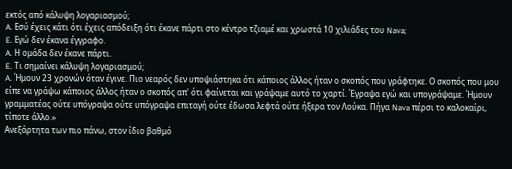εκτός από κάλυψη λογαριασμού;
A. Εσύ έχεις κάτι ότι έχεις απόδειξη ότι έκανε πάρτι στο κέντρο τζιαμέ και χρωστά 10 χιλιάδες του Nava;
E. Εγώ δεν έκανα έγγραφο.
A. Η ομάδα δεν έκανε πάρτι.
E. Τι σημαίνει κάλυψη λογαριασμού;
A. Ήμουν 23 χρονών όταν έγινε. Πιο νεαρός δεν υποψιάστηκα ότι κάποιος άλλος ήταν ο σκοπός που γράφτηκε. Ο σκοπός που μου είπε να γράψω κάποιος άλλος ήταν ο σκοπός απ' ότι φαίνεται και γράψαμε αυτό το χαρτί. Έγραψα εγώ και υπογράψαμε. Ήμουν γραμματέας ούτε υπόγραψα ούτε υπόγραψα επιταγή ούτε έδωσα λεφτά ούτε ήξερα τον Λούκα. Πήγα Nava πέρσι το καλοκαίρι, τίποτε άλλο.»
Ανεξάρτητα των πιο πάνω, στον ίδιο βαθμό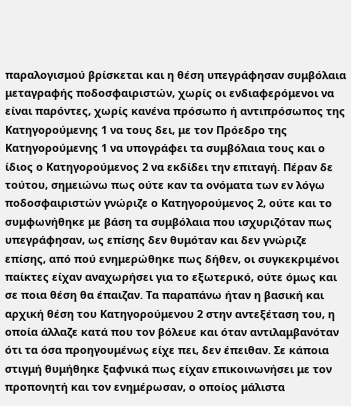παραλογισμού βρίσκεται και η θέση υπεγράφησαν συμβόλαια μεταγραφής ποδοσφαιριστών, χωρίς οι ενδιαφερόμενοι να είναι παρόντες, χωρίς κανένα πρόσωπο ή αντιπρόσωπος της Κατηγορούμενης 1 να τους δει, με τον Πρόεδρο της Κατηγορούμενης 1 να υπογράφει τα συμβόλαια τους και ο ίδιος ο Κατηγορούμενος 2 να εκδίδει την επιταγή. Πέραν δε τούτου, σημειώνω πως ούτε καν τα ονόματα των εν λόγω ποδοσφαιριστών γνώριζε ο Κατηγορούμενος 2, ούτε και το συμφωνήθηκε με βάση τα συμβόλαια που ισχυριζόταν πως υπεγράφησαν, ως επίσης δεν θυμόταν και δεν γνώριζε επίσης, από πού ενημερώθηκε πως δήθεν, οι συγκεκριμένοι παίκτες είχαν αναχωρήσει για το εξωτερικό, ούτε όμως και σε ποια θέση θα έπαιζαν. Τα παραπάνω ήταν η βασική και αρχική θέση του Κατηγορούμενου 2 στην αντεξέταση του, η οποία άλλαζε κατά που τον βόλευε και όταν αντιλαμβανόταν ότι τα όσα προηγουμένως είχε πει, δεν έπειθαν. Σε κάποια στιγμή θυμήθηκε ξαφνικά πως είχαν επικοινωνήσει με τον προπονητή και τον ενημέρωσαν, ο οποίος μάλιστα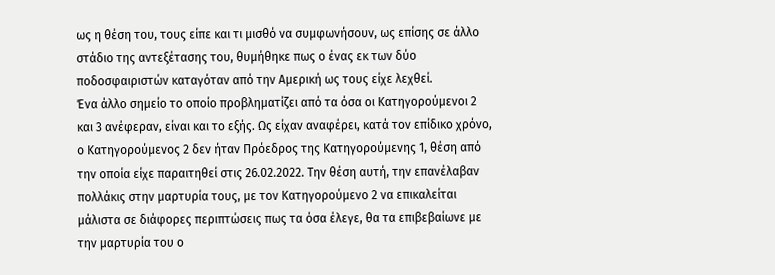ως η θέση του, τους είπε και τι μισθό να συμφωνήσουν, ως επίσης σε άλλο στάδιο της αντεξέτασης του, θυμήθηκε πως ο ένας εκ των δύο ποδοσφαιριστών καταγόταν από την Αμερική ως τους είχε λεχθεί.
Ένα άλλο σημείο το οποίο προβληματίζει από τα όσα οι Κατηγορούμενοι 2 και 3 ανέφεραν, είναι και το εξής. Ως είχαν αναφέρει, κατά τον επίδικο χρόνο, ο Κατηγορούμενος 2 δεν ήταν Πρόεδρος της Κατηγορούμενης 1, θέση από την οποία είχε παραιτηθεί στις 26.02.2022. Την θέση αυτή, την επανέλαβαν πολλάκις στην μαρτυρία τους, με τον Κατηγορούμενο 2 να επικαλείται μάλιστα σε διάφορες περιπτώσεις πως τα όσα έλεγε, θα τα επιβεβαίωνε με την μαρτυρία του ο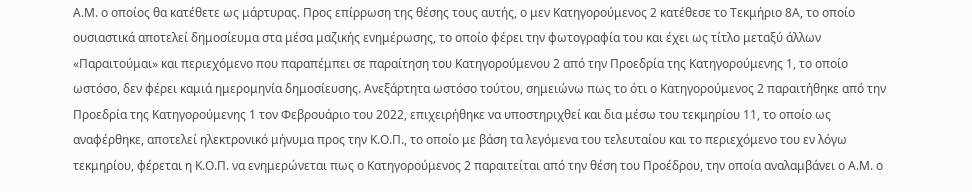Α.Μ. ο οποίος θα κατέθετε ως μάρτυρας. Προς επίρρωση της θέσης τους αυτής, ο μεν Κατηγορούμενος 2 κατέθεσε το Τεκμήριο 8Α, το οποίο ουσιαστικά αποτελεί δημοσίευμα στα μέσα μαζικής ενημέρωσης, το οποίο φέρει την φωτογραφία του και έχει ως τίτλο μεταξύ άλλων «Παραιτούμαι» και περιεχόμενο που παραπέμπει σε παραίτηση του Κατηγορούμενου 2 από την Προεδρία της Κατηγορούμενης 1, το οποίο ωστόσο, δεν φέρει καμιά ημερομηνία δημοσίευσης. Ανεξάρτητα ωστόσο τούτου, σημειώνω πως το ότι ο Κατηγορούμενος 2 παραιτήθηκε από την Προεδρία της Κατηγορούμενης 1 τον Φεβρουάριο του 2022, επιχειρήθηκε να υποστηριχθεί και δια μέσω του τεκμηρίου 11, το οποίο ως αναφέρθηκε, αποτελεί ηλεκτρονικό μήνυμα προς την Κ.Ο.Π., το οποίο με βάση τα λεγόμενα του τελευταίου και το περιεχόμενο του εν λόγω τεκμηρίου, φέρεται η Κ.Ο.Π. να ενημερώνεται πως ο Κατηγορούμενος 2 παραιτείται από την θέση του Προέδρου, την οποία αναλαμβάνει ο Α.Μ. ο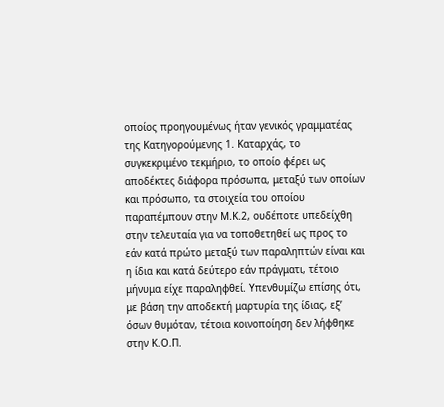οποίος προηγουμένως ήταν γενικός γραμματέας της Κατηγορούμενης 1. Καταρχάς, το συγκεκριμένο τεκμήριο, το οποίο φέρει ως αποδέκτες διάφορα πρόσωπα, μεταξύ των οποίων και πρόσωπο, τα στοιχεία του οποίου παραπέμπουν στην Μ.Κ.2, ουδέποτε υπεδείχθη στην τελευταία για να τοποθετηθεί ως προς το εάν κατά πρώτο μεταξύ των παραληπτών είναι και η ίδια και κατά δεύτερο εάν πράγματι, τέτοιο μήνυμα είχε παραληφθεί. Υπενθυμίζω επίσης ότι, με βάση την αποδεκτή μαρτυρία της ίδιας, εξ’ όσων θυμόταν, τέτοια κοινοποίηση δεν λήφθηκε στην Κ.Ο.Π.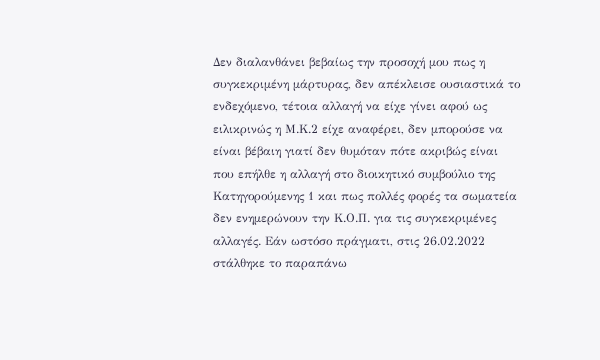Δεν διαλανθάνει βεβαίως την προσοχή μου πως η συγκεκριμένη μάρτυρας, δεν απέκλεισε ουσιαστικά το ενδεχόμενο, τέτοια αλλαγή να είχε γίνει αφού ως ειλικρινώς η Μ.Κ.2 είχε αναφέρει, δεν μπορούσε να είναι βέβαιη γιατί δεν θυμόταν πότε ακριβώς είναι που επήλθε η αλλαγή στο διοικητικό συμβούλιο της Κατηγορούμενης 1 και πως πολλές φορές τα σωματεία δεν ενημερώνουν την Κ.Ο.Π. για τις συγκεκριμένες αλλαγές. Εάν ωστόσο πράγματι, στις 26.02.2022 στάλθηκε το παραπάνω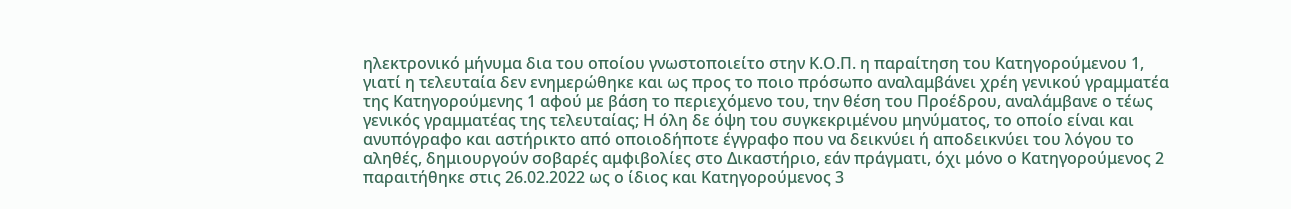ηλεκτρονικό μήνυμα δια του οποίου γνωστοποιείτο στην Κ.Ο.Π. η παραίτηση του Κατηγορούμενου 1, γιατί η τελευταία δεν ενημερώθηκε και ως προς το ποιο πρόσωπο αναλαμβάνει χρέη γενικού γραμματέα της Κατηγορούμενης 1 αφού με βάση το περιεχόμενο του, την θέση του Προέδρου, αναλάμβανε ο τέως γενικός γραμματέας της τελευταίας; Η όλη δε όψη του συγκεκριμένου μηνύματος, το οποίο είναι και ανυπόγραφο και αστήρικτο από οποιοδήποτε έγγραφο που να δεικνύει ή αποδεικνύει του λόγου το αληθές, δημιουργούν σοβαρές αμφιβολίες στο Δικαστήριο, εάν πράγματι, όχι μόνο ο Κατηγορούμενος 2 παραιτήθηκε στις 26.02.2022 ως ο ίδιος και Κατηγορούμενος 3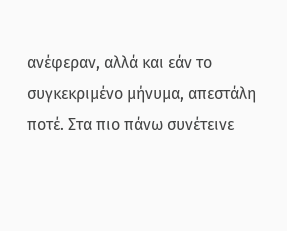ανέφεραν, αλλά και εάν το συγκεκριμένο μήνυμα, απεστάλη ποτέ. Στα πιο πάνω συνέτεινε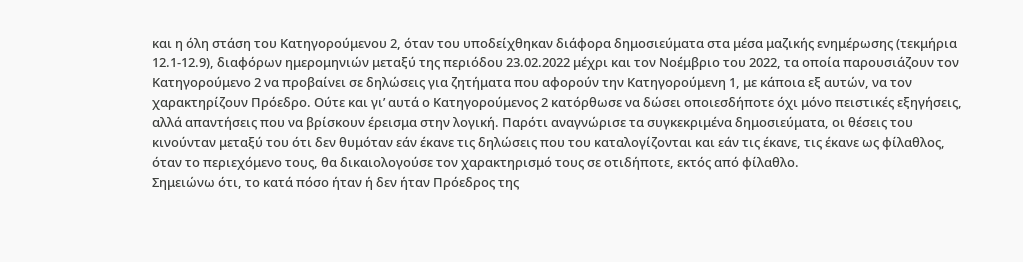και η όλη στάση του Κατηγορούμενου 2, όταν του υποδείχθηκαν διάφορα δημοσιεύματα στα μέσα μαζικής ενημέρωσης (τεκμήρια 12.1-12.9), διαφόρων ημερομηνιών μεταξύ της περιόδου 23.02.2022 μέχρι και τον Νοέμβριο του 2022, τα οποία παρουσιάζουν τον Κατηγορούμενο 2 να προβαίνει σε δηλώσεις για ζητήματα που αφορούν την Κατηγορούμενη 1, με κάποια εξ αυτών, να τον χαρακτηρίζουν Πρόεδρο. Ούτε και γι’ αυτά ο Κατηγορούμενος 2 κατόρθωσε να δώσει οποιεσδήποτε όχι μόνο πειστικές εξηγήσεις, αλλά απαντήσεις που να βρίσκουν έρεισμα στην λογική. Παρότι αναγνώρισε τα συγκεκριμένα δημοσιεύματα, οι θέσεις του κινούνταν μεταξύ του ότι δεν θυμόταν εάν έκανε τις δηλώσεις που του καταλογίζονται και εάν τις έκανε, τις έκανε ως φίλαθλος, όταν το περιεχόμενο τους, θα δικαιολογούσε τον χαρακτηρισμό τους σε οτιδήποτε, εκτός από φίλαθλο.
Σημειώνω ότι, το κατά πόσο ήταν ή δεν ήταν Πρόεδρος της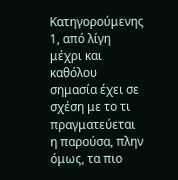Κατηγορούμενης 1, από λίγη μέχρι και καθόλου σημασία έχει σε σχέση με το τι πραγματεύεται η παρούσα, πλην όμως, τα πιο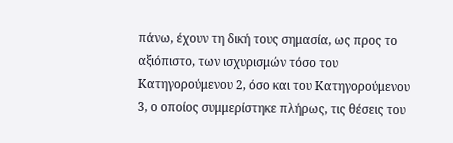πάνω, έχουν τη δική τους σημασία, ως προς το αξιόπιστο, των ισχυρισμών τόσο του Κατηγορούμενου 2, όσο και του Κατηγορούμενου 3, ο οποίος συμμερίστηκε πλήρως, τις θέσεις του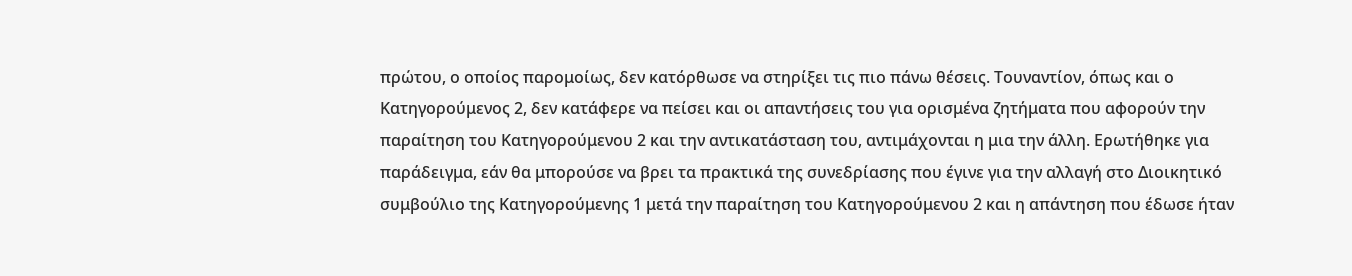πρώτου, ο οποίος παρομοίως, δεν κατόρθωσε να στηρίξει τις πιο πάνω θέσεις. Τουναντίον, όπως και ο Κατηγορούμενος 2, δεν κατάφερε να πείσει και οι απαντήσεις του για ορισμένα ζητήματα που αφορούν την παραίτηση του Κατηγορούμενου 2 και την αντικατάσταση του, αντιμάχονται η μια την άλλη. Ερωτήθηκε για παράδειγμα, εάν θα μπορούσε να βρει τα πρακτικά της συνεδρίασης που έγινε για την αλλαγή στο Διοικητικό συμβούλιο της Κατηγορούμενης 1 μετά την παραίτηση του Κατηγορούμενου 2 και η απάντηση που έδωσε ήταν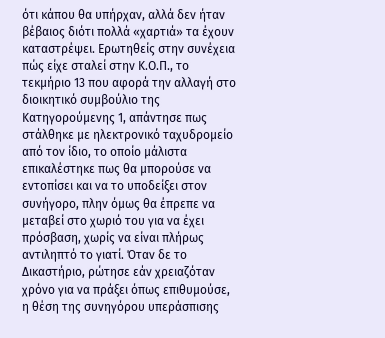ότι κάπου θα υπήρχαν, αλλά δεν ήταν βέβαιος διότι πολλά «χαρτιά» τα έχουν καταστρέψει. Ερωτηθείς στην συνέχεια πώς είχε σταλεί στην Κ.Ο.Π., το τεκμήριο 13 που αφορά την αλλαγή στο διοικητικό συμβούλιο της Κατηγορούμενης 1, απάντησε πως στάλθηκε με ηλεκτρονικό ταχυδρομείο από τον ίδιο, το οποίο μάλιστα επικαλέστηκε πως θα μπορούσε να εντοπίσει και να το υποδείξει στον συνήγορο, πλην όμως θα έπρεπε να μεταβεί στο χωριό του για να έχει πρόσβαση, χωρίς να είναι πλήρως αντιληπτό το γιατί. Όταν δε το Δικαστήριο, ρώτησε εάν χρειαζόταν χρόνο για να πράξει όπως επιθυμούσε, η θέση της συνηγόρου υπεράσπισης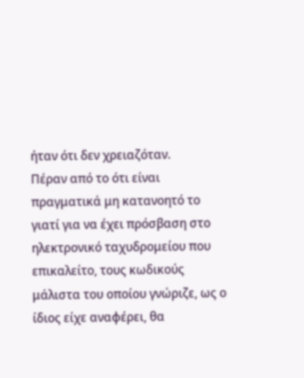ήταν ότι δεν χρειαζόταν.
Πέραν από το ότι είναι πραγματικά μη κατανοητό το γιατί για να έχει πρόσβαση στο ηλεκτρονικό ταχυδρομείου που επικαλείτο, τους κωδικούς μάλιστα του οποίου γνώριζε, ως ο ίδιος είχε αναφέρει, θα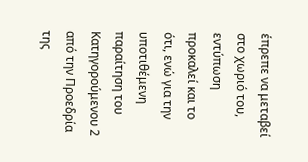έπρεπε να μεταβεί στο χωριό του, εντύπωση προκαλεί και το ότι, ενώ για την υποτιθέμενη παραίτηση του Κατηγορούμενου 2 από την Προεδρία της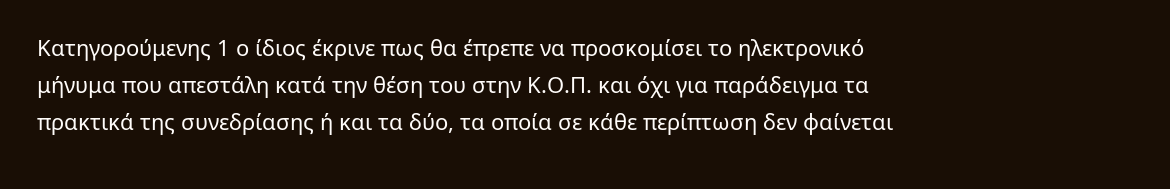Κατηγορούμενης 1 ο ίδιος έκρινε πως θα έπρεπε να προσκομίσει το ηλεκτρονικό μήνυμα που απεστάλη κατά την θέση του στην Κ.Ο.Π. και όχι για παράδειγμα τα πρακτικά της συνεδρίασης ή και τα δύο, τα οποία σε κάθε περίπτωση δεν φαίνεται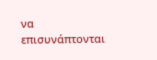να επισυνάπτονται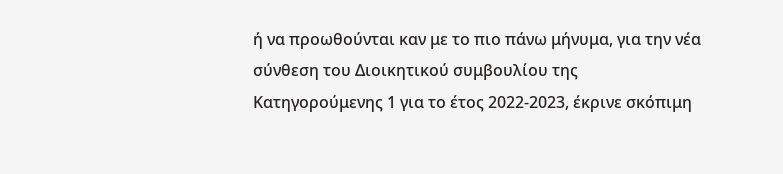ή να προωθούνται καν με το πιο πάνω μήνυμα, για την νέα σύνθεση του Διοικητικού συμβουλίου της Κατηγορούμενης 1 για το έτος 2022-2023, έκρινε σκόπιμη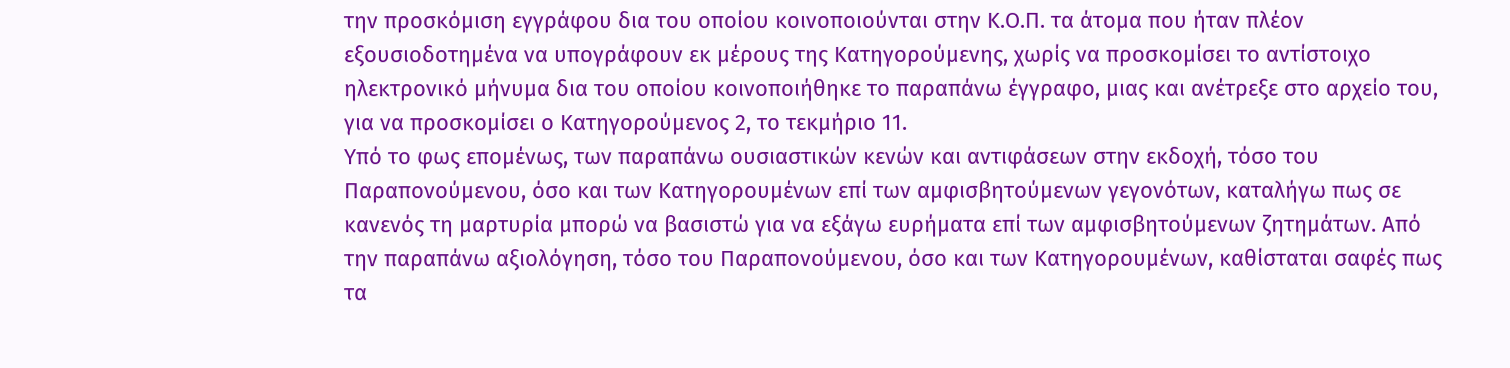την προσκόμιση εγγράφου δια του οποίου κοινοποιούνται στην Κ.Ο.Π. τα άτομα που ήταν πλέον εξουσιοδοτημένα να υπογράφουν εκ μέρους της Κατηγορούμενης, χωρίς να προσκομίσει το αντίστοιχο ηλεκτρονικό μήνυμα δια του οποίου κοινοποιήθηκε το παραπάνω έγγραφο, μιας και ανέτρεξε στο αρχείο του, για να προσκομίσει ο Κατηγορούμενος 2, το τεκμήριο 11.
Υπό το φως επομένως, των παραπάνω ουσιαστικών κενών και αντιφάσεων στην εκδοχή, τόσο του Παραπονούμενου, όσο και των Κατηγορουμένων επί των αμφισβητούμενων γεγονότων, καταλήγω πως σε κανενός τη μαρτυρία μπορώ να βασιστώ για να εξάγω ευρήματα επί των αμφισβητούμενων ζητημάτων. Από την παραπάνω αξιολόγηση, τόσο του Παραπονούμενου, όσο και των Κατηγορουμένων, καθίσταται σαφές πως τα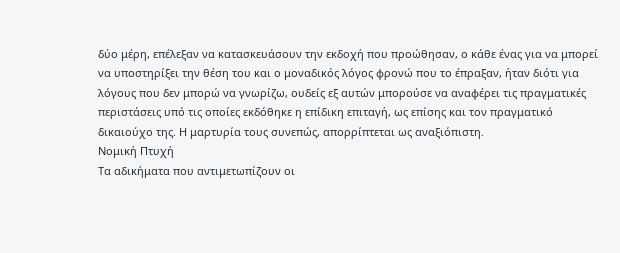δύο μέρη, επέλεξαν να κατασκευάσουν την εκδοχή που προώθησαν, ο κάθε ένας για να μπορεί να υποστηρίξει την θέση του και ο μοναδικός λόγος φρονώ που το έπραξαν, ήταν διότι για λόγους που δεν μπορώ να γνωρίζω, ουδείς εξ αυτών μπορούσε να αναφέρει τις πραγματικές περιστάσεις υπό τις οποίες εκδόθηκε η επίδικη επιταγή, ως επίσης και τον πραγματικό δικαιούχο της. Η μαρτυρία τους συνεπώς, απορρίπτεται ως αναξιόπιστη.
Νομική Πτυχή
Τα αδικήματα που αντιμετωπίζουν οι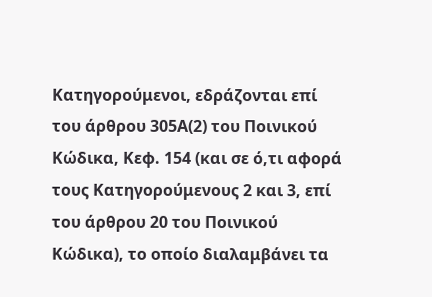Κατηγορούμενοι, εδράζονται επί του άρθρου 305Α(2) του Ποινικού Κώδικα, Κεφ. 154 (και σε ό,τι αφορά τους Κατηγορούμενους 2 και 3, επί του άρθρου 20 του Ποινικού Κώδικα), το οποίο διαλαμβάνει τα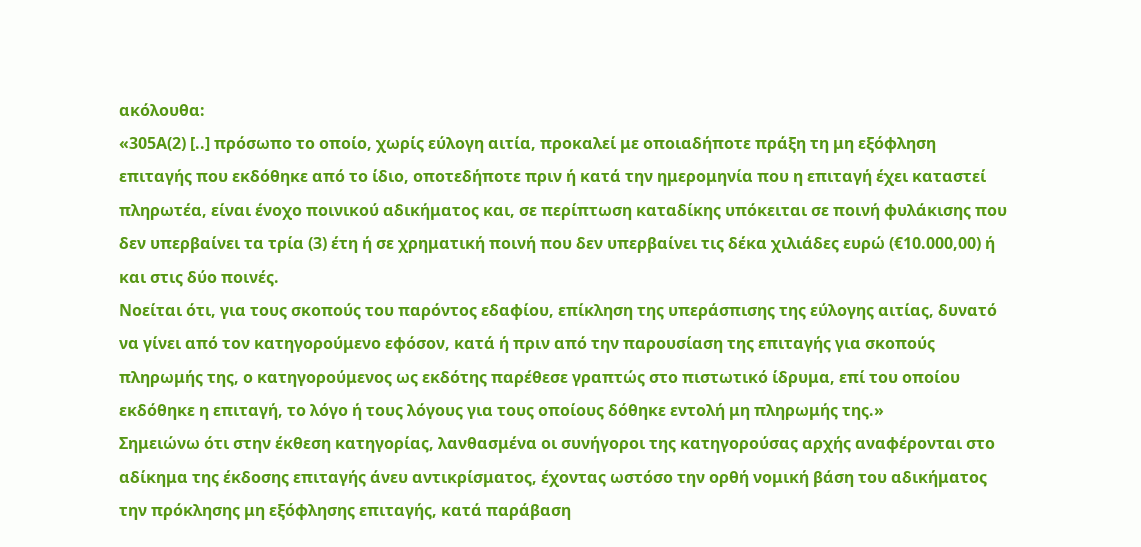ακόλουθα:
«305Α(2) [..] πρόσωπο το οποίο, χωρίς εύλογη αιτία, προκαλεί με οποιαδήποτε πράξη τη μη εξόφληση επιταγής που εκδόθηκε από το ίδιο, οποτεδήποτε πριν ή κατά την ημερομηνία που η επιταγή έχει καταστεί πληρωτέα, είναι ένοχο ποινικού αδικήματος και, σε περίπτωση καταδίκης υπόκειται σε ποινή φυλάκισης που δεν υπερβαίνει τα τρία (3) έτη ή σε χρηματική ποινή που δεν υπερβαίνει τις δέκα χιλιάδες ευρώ (€10.000,00) ή και στις δύο ποινές.
Νοείται ότι, για τους σκοπούς του παρόντος εδαφίου, επίκληση της υπεράσπισης της εύλογης αιτίας, δυνατό να γίνει από τον κατηγορούμενο εφόσον, κατά ή πριν από την παρουσίαση της επιταγής για σκοπούς πληρωμής της, ο κατηγορούμενος ως εκδότης παρέθεσε γραπτώς στο πιστωτικό ίδρυμα, επί του οποίου εκδόθηκε η επιταγή, το λόγο ή τους λόγους για τους οποίους δόθηκε εντολή μη πληρωμής της.»
Σημειώνω ότι στην έκθεση κατηγορίας, λανθασμένα οι συνήγοροι της κατηγορούσας αρχής αναφέρονται στο αδίκημα της έκδοσης επιταγής άνευ αντικρίσματος, έχοντας ωστόσο την ορθή νομική βάση του αδικήματος την πρόκλησης μη εξόφλησης επιταγής, κατά παράβαση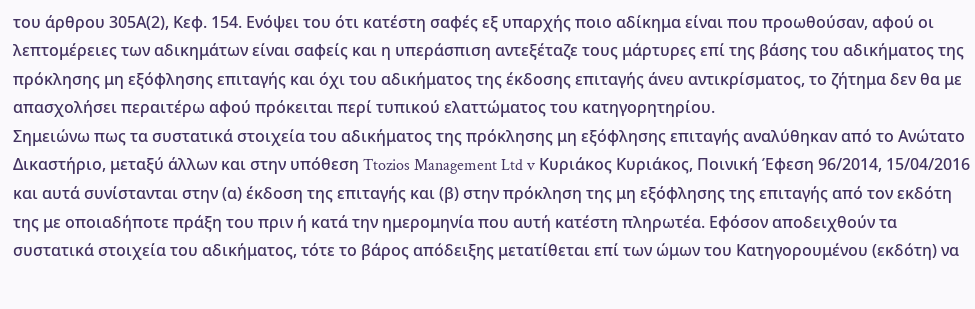του άρθρου 305Α(2), Κεφ. 154. Ενόψει του ότι κατέστη σαφές εξ υπαρχής ποιο αδίκημα είναι που προωθούσαν, αφού οι λεπτομέρειες των αδικημάτων είναι σαφείς και η υπεράσπιση αντεξέταζε τους μάρτυρες επί της βάσης του αδικήματος της πρόκλησης μη εξόφλησης επιταγής και όχι του αδικήματος της έκδοσης επιταγής άνευ αντικρίσματος, το ζήτημα δεν θα με απασχολήσει περαιτέρω αφού πρόκειται περί τυπικού ελαττώματος του κατηγορητηρίου.
Σημειώνω πως τα συστατικά στοιχεία του αδικήματος της πρόκλησης μη εξόφλησης επιταγής αναλύθηκαν από το Ανώτατο Δικαστήριο, μεταξύ άλλων και στην υπόθεση Ttozios Management Ltd v Κυριάκος Κυριάκος, Ποινική Έφεση 96/2014, 15/04/2016 και αυτά συνίστανται στην (α) έκδοση της επιταγής και (β) στην πρόκληση της μη εξόφλησης της επιταγής από τον εκδότη της με οποιαδήποτε πράξη του πριν ή κατά την ημερομηνία που αυτή κατέστη πληρωτέα. Εφόσον αποδειχθούν τα συστατικά στοιχεία του αδικήματος, τότε το βάρος απόδειξης μετατίθεται επί των ώμων του Κατηγορουμένου (εκδότη) να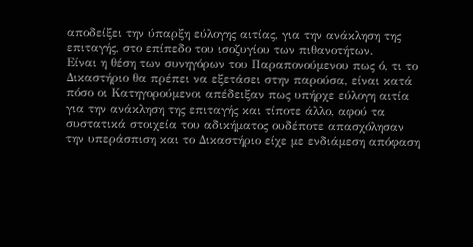αποδείξει την ύπαρξη εύλογης αιτίας, για την ανάκληση της επιταγής, στο επίπεδο του ισοζυγίου των πιθανοτήτων.
Είναι η θέση των συνηγόρων του Παραπονούμενου πως ό, τι το Δικαστήριο θα πρέπει να εξετάσει στην παρούσα, είναι κατά πόσο οι Κατηγορούμενοι απέδειξαν πως υπήρχε εύλογη αιτία για την ανάκληση της επιταγής και τίποτε άλλο, αφού τα συστατικά στοιχεία του αδικήματος ουδέποτε απασχόλησαν την υπεράσπιση και το Δικαστήριο είχε με ενδιάμεση απόφαση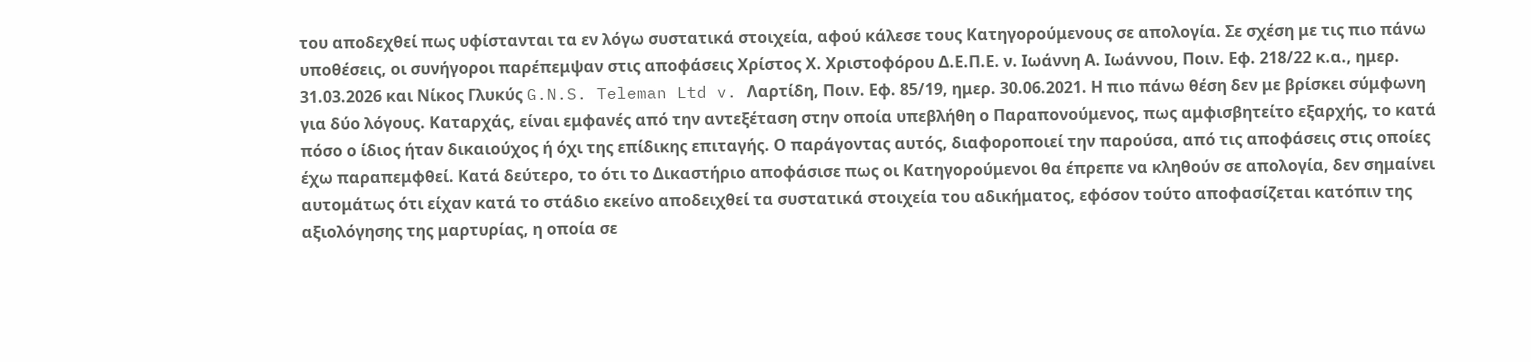του αποδεχθεί πως υφίστανται τα εν λόγω συστατικά στοιχεία, αφού κάλεσε τους Κατηγορούμενους σε απολογία. Σε σχέση με τις πιο πάνω υποθέσεις, οι συνήγοροι παρέπεμψαν στις αποφάσεις Χρίστος Χ. Χριστοφόρου Δ.Ε.Π.Ε. ν. Ιωάννη Α. Ιωάννου, Ποιν. Εφ. 218/22 κ.α., ημερ. 31.03.2026 και Νίκος Γλυκύς G.N.S. Teleman Ltd v. Λαρτίδη, Ποιν. Εφ. 85/19, ημερ. 30.06.2021. Η πιο πάνω θέση δεν με βρίσκει σύμφωνη για δύο λόγους. Καταρχάς, είναι εμφανές από την αντεξέταση στην οποία υπεβλήθη ο Παραπονούμενος, πως αμφισβητείτο εξαρχής, το κατά πόσο ο ίδιος ήταν δικαιούχος ή όχι της επίδικης επιταγής. Ο παράγοντας αυτός, διαφοροποιεί την παρούσα, από τις αποφάσεις στις οποίες έχω παραπεμφθεί. Κατά δεύτερο, το ότι το Δικαστήριο αποφάσισε πως οι Κατηγορούμενοι θα έπρεπε να κληθούν σε απολογία, δεν σημαίνει αυτομάτως ότι είχαν κατά το στάδιο εκείνο αποδειχθεί τα συστατικά στοιχεία του αδικήματος, εφόσον τούτο αποφασίζεται κατόπιν της αξιολόγησης της μαρτυρίας, η οποία σε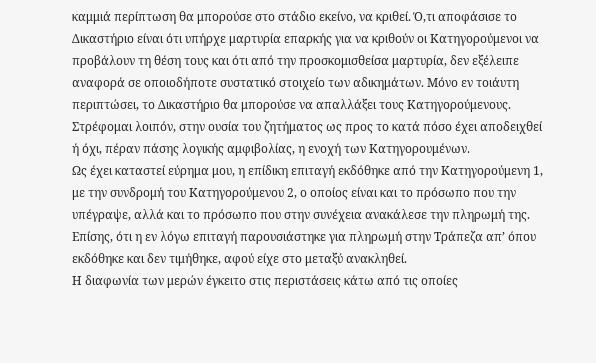καμμιά περίπτωση θα μπορούσε στο στάδιο εκείνο, να κριθεί. Ό,τι αποφάσισε το Δικαστήριο είναι ότι υπήρχε μαρτυρία επαρκής για να κριθούν οι Κατηγορούμενοι να προβάλουν τη θέση τους και ότι από την προσκομισθείσα μαρτυρία, δεν εξέλειπε αναφορά σε οποιοδήποτε συστατικό στοιχείο των αδικημάτων. Μόνο εν τοιάυτη περιπτώσει, το Δικαστήριο θα μπορούσε να απαλλάξει τους Κατηγορούμενους. Στρέφομαι λοιπόν, στην ουσία του ζητήματος ως προς το κατά πόσο έχει αποδειχθεί ή όχι, πέραν πάσης λογικής αμφιβολίας, η ενοχή των Κατηγορουμένων.
Ως έχει καταστεί εύρημα μου, η επίδικη επιταγή εκδόθηκε από την Κατηγορούμενη 1, με την συνδρομή του Κατηγορούμενου 2, ο οποίος είναι και το πρόσωπο που την υπέγραψε, αλλά και το πρόσωπο που στην συνέχεια ανακάλεσε την πληρωμή της. Επίσης, ότι η εν λόγω επιταγή παρουσιάστηκε για πληρωμή στην Τράπεζα απ’ όπου εκδόθηκε και δεν τιμήθηκε, αφού είχε στο μεταξύ ανακληθεί.
Η διαφωνία των μερών έγκειτο στις περιστάσεις κάτω από τις οποίες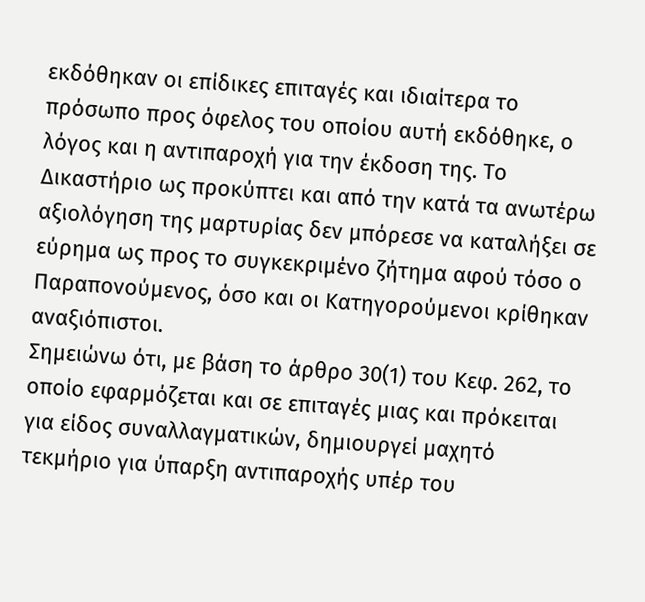εκδόθηκαν οι επίδικες επιταγές και ιδιαίτερα το πρόσωπο προς όφελος του οποίου αυτή εκδόθηκε, ο λόγος και η αντιπαροχή για την έκδοση της. Το Δικαστήριο ως προκύπτει και από την κατά τα ανωτέρω αξιολόγηση της μαρτυρίας δεν μπόρεσε να καταλήξει σε εύρημα ως προς το συγκεκριμένο ζήτημα αφού τόσο ο Παραπονούμενος, όσο και οι Κατηγορούμενοι κρίθηκαν αναξιόπιστοι.
Σημειώνω ότι, με βάση το άρθρο 30(1) του Κεφ. 262, το οποίο εφαρμόζεται και σε επιταγές μιας και πρόκειται για είδος συναλλαγματικών, δημιουργεί μαχητό τεκμήριο για ύπαρξη αντιπαροχής υπέρ του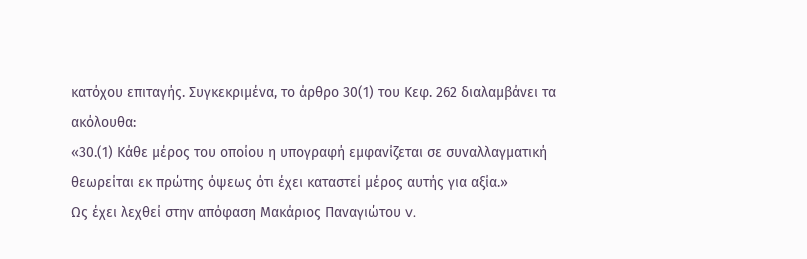κατόχου επιταγής. Συγκεκριμένα, το άρθρο 30(1) του Κεφ. 262 διαλαμβάνει τα ακόλουθα:
«30.(1) Κάθε μέρος του οποίου η υπογραφή εμφανίζεται σε συναλλαγματική θεωρείται εκ πρώτης όψεως ότι έχει καταστεί μέρος αυτής για αξία.»
Ως έχει λεχθεί στην απόφαση Μακάριος Παναγιώτου v.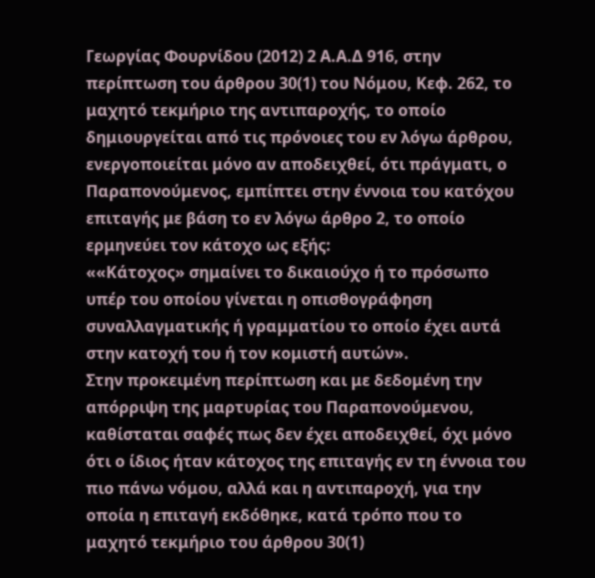Γεωργίας Φουρνίδου (2012) 2 Α.Α.Δ 916, στην περίπτωση του άρθρου 30(1) του Νόμου, Κεφ. 262, το μαχητό τεκμήριο της αντιπαροχής, το οποίο δημιουργείται από τις πρόνοιες του εν λόγω άρθρου, ενεργοποιείται μόνο αν αποδειχθεί, ότι πράγματι, ο Παραπονούμενος, εμπίπτει στην έννοια του κατόχου επιταγής με βάση το εν λόγω άρθρο 2, το οποίο ερμηνεύει τον κάτοχο ως εξής:
««Κάτοχος» σημαίνει το δικαιούχο ή το πρόσωπο υπέρ του οποίου γίνεται η οπισθογράφηση συναλλαγματικής ή γραμματίου το οποίο έχει αυτά στην κατοχή του ή τον κομιστή αυτών».
Στην προκειμένη περίπτωση και με δεδομένη την απόρριψη της μαρτυρίας του Παραπονούμενου, καθίσταται σαφές πως δεν έχει αποδειχθεί, όχι μόνο ότι ο ίδιος ήταν κάτοχος της επιταγής εν τη έννοια του πιο πάνω νόμου, αλλά και η αντιπαροχή, για την οποία η επιταγή εκδόθηκε, κατά τρόπο που το μαχητό τεκμήριο του άρθρου 30(1)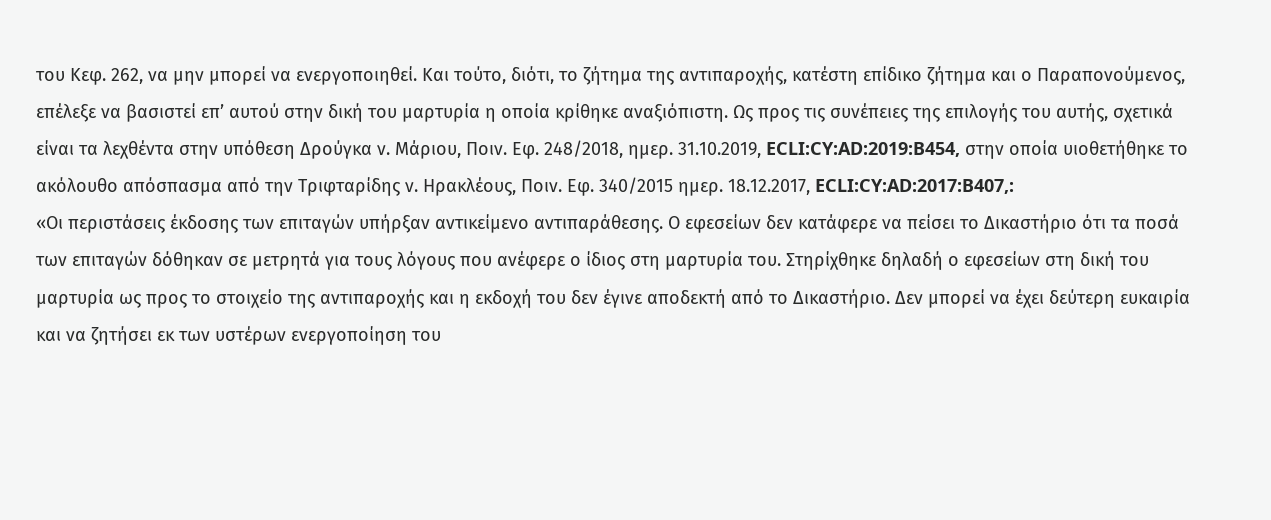του Κεφ. 262, να μην μπορεί να ενεργοποιηθεί. Και τούτο, διότι, το ζήτημα της αντιπαροχής, κατέστη επίδικο ζήτημα και ο Παραπονούμενος, επέλεξε να βασιστεί επ’ αυτού στην δική του μαρτυρία η οποία κρίθηκε αναξιόπιστη. Ως προς τις συνέπειες της επιλογής του αυτής, σχετικά είναι τα λεχθέντα στην υπόθεση Δρούγκα ν. Μάριου, Ποιν. Εφ. 248/2018, ημερ. 31.10.2019, ECLI:CY:AD:2019:B454, στην οποία υιοθετήθηκε το ακόλουθο απόσπασμα από την Τριφταρίδης ν. Ηρακλέους, Ποιν. Εφ. 340/2015 ημερ. 18.12.2017, ECLI:CY:AD:2017:B407,:
«Οι περιστάσεις έκδοσης των επιταγών υπήρξαν αντικείμενο αντιπαράθεσης. Ο εφεσείων δεν κατάφερε να πείσει το Δικαστήριο ότι τα ποσά των επιταγών δόθηκαν σε μετρητά για τους λόγους που ανέφερε ο ίδιος στη μαρτυρία του. Στηρίχθηκε δηλαδή ο εφεσείων στη δική του μαρτυρία ως προς το στοιχείο της αντιπαροχής και η εκδοχή του δεν έγινε αποδεκτή από το Δικαστήριο. Δεν μπορεί να έχει δεύτερη ευκαιρία και να ζητήσει εκ των υστέρων ενεργοποίηση του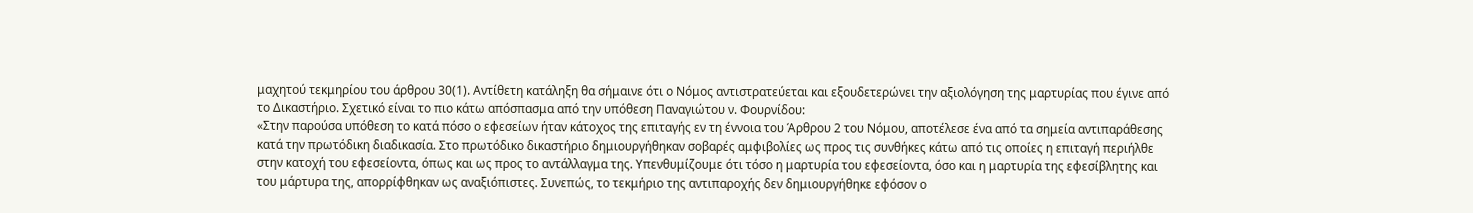μαχητού τεκμηρίου του άρθρου 30(1). Αντίθετη κατάληξη θα σήμαινε ότι ο Νόμος αντιστρατεύεται και εξουδετερώνει την αξιολόγηση της μαρτυρίας που έγινε από το Δικαστήριο. Σχετικό είναι το πιο κάτω απόσπασμα από την υπόθεση Παναγιώτου ν. Φουρνίδου:
«Στην παρούσα υπόθεση το κατά πόσο ο εφεσείων ήταν κάτοχος της επιταγής εν τη έννοια του Άρθρου 2 του Νόμου, αποτέλεσε ένα από τα σημεία αντιπαράθεσης κατά την πρωτόδικη διαδικασία. Στο πρωτόδικο δικαστήριο δημιουργήθηκαν σοβαρές αμφιβολίες ως προς τις συνθήκες κάτω από τις οποίες η επιταγή περιήλθε στην κατοχή του εφεσείοντα, όπως και ως προς το αντάλλαγμα της. Υπενθυμίζουμε ότι τόσο η μαρτυρία του εφεσείοντα, όσο και η μαρτυρία της εφεσίβλητης και του μάρτυρα της, απορρίφθηκαν ως αναξιόπιστες. Συνεπώς, το τεκμήριο της αντιπαροχής δεν δημιουργήθηκε εφόσον ο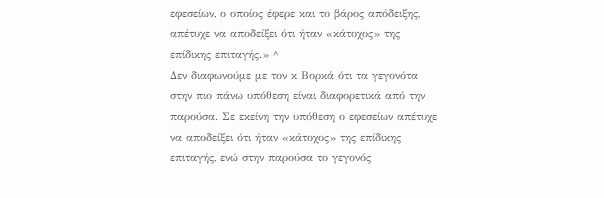εφεσείων, ο οποίος έφερε και το βάρος απόδειξης, απέτυχε να αποδείξει ότι ήταν «κάτοχος» της επίδικης επιταγής.» ^
Δεν διαφωνούμε με τον κ Βορκά ότι τα γεγονότα στην πιο πάνω υπόθεση είναι διαφορετικά από την παρούσα. Σε εκείνη την υπόθεση ο εφεσείων απέτυχε να αποδείξει ότι ήταν «κάτοχος» της επίδικης επιταγής, ενώ στην παρούσα το γεγονός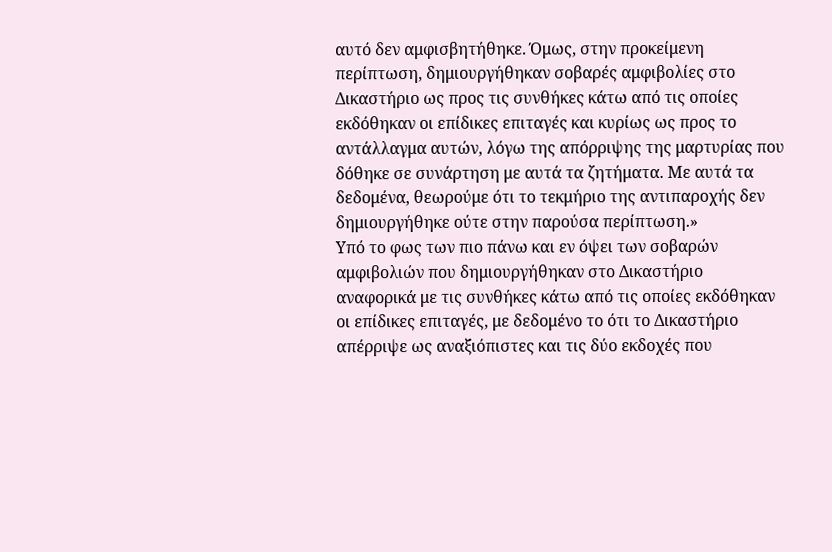αυτό δεν αμφισβητήθηκε. Όμως, στην προκείμενη περίπτωση, δημιουργήθηκαν σοβαρές αμφιβολίες στο Δικαστήριο ως προς τις συνθήκες κάτω από τις οποίες εκδόθηκαν οι επίδικες επιταγές και κυρίως ως προς το αντάλλαγμα αυτών, λόγω της απόρριψης της μαρτυρίας που δόθηκε σε συνάρτηση με αυτά τα ζητήματα. Με αυτά τα δεδομένα, θεωρούμε ότι το τεκμήριο της αντιπαροχής δεν δημιουργήθηκε ούτε στην παρούσα περίπτωση.»
Υπό το φως των πιο πάνω και εν όψει των σοβαρών αμφιβολιών που δημιουργήθηκαν στο Δικαστήριο αναφορικά με τις συνθήκες κάτω από τις οποίες εκδόθηκαν οι επίδικες επιταγές, με δεδομένο το ότι το Δικαστήριο απέρριψε ως αναξιόπιστες και τις δύο εκδοχές που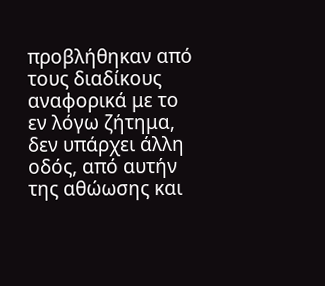προβλήθηκαν από τους διαδίκους αναφορικά με το εν λόγω ζήτημα, δεν υπάρχει άλλη οδός, από αυτήν της αθώωσης και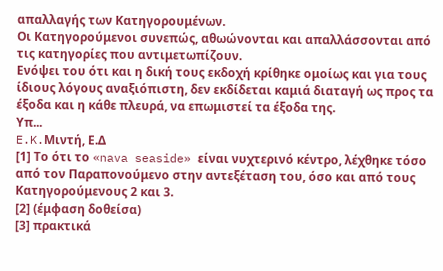απαλλαγής των Κατηγορουμένων.
Οι Κατηγορούμενοι συνεπώς, αθωώνονται και απαλλάσσονται από τις κατηγορίες που αντιμετωπίζουν.
Ενόψει του ότι και η δική τους εκδοχή κρίθηκε ομοίως και για τους ίδιους λόγους αναξιόπιστη, δεν εκδίδεται καμιά διαταγή ως προς τα έξοδα και η κάθε πλευρά, να επωμιστεί τα έξοδα της.
Υπ...
E.K.Mιντή, Ε.Δ
[1] Το ότι το «nava seaside» είναι νυχτερινό κέντρο, λέχθηκε τόσο από τον Παραπονούμενο στην αντεξέταση του, όσο και από τους Κατηγορούμενους 2 και 3.
[2] (έμφαση δοθείσα)
[3] πρακτικά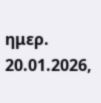ημερ. 20.01.2026,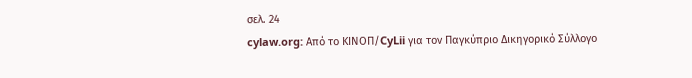σελ. 24
cylaw.org: Από το ΚΙΝOΠ/CyLii για τον Παγκύπριο Δικηγορικό Σύλλογο